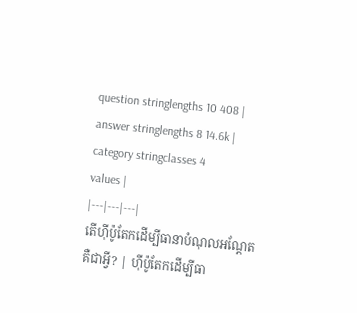question stringlengths 10 408 | answer stringlengths 8 14.6k | category stringclasses 4
values |
|---|---|---|
តើហ៊ីប៉ូតែកដើម្បីធានាបំណុលអណ្តែតគឺជាអ្វី? | ហ៊ីប៉ូតែកដើម្បីធា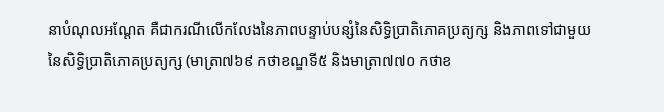នាបំណុលអណ្តែត គឺជាករណីលើកលែងនៃភាពបន្ទាប់បន្សំនៃសិទ្ធិប្រាតិភោគប្រត្យក្ស និងភាពទៅជាមួយនៃសិទ្ធិប្រាតិភោគប្រត្យក្ស (មាត្រា៧៦៩ កថាខណ្ឌទី៥ និងមាត្រា៧៧០ កថាខ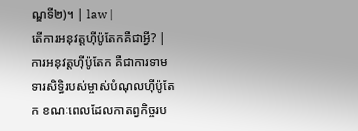ណ្ឌទី២)។ | law |
តើការអនុវត្តហ៊ីប៉ូតែកគឺជាអ្វី? | ការអនុវត្តហ៊ីប៉ូតែក គឺជាការទាមទារសិទ្ធិរបស់ម្ចាស់បំណុលហ៊ីប៉ូតែក ខណៈពេលដែលកាតព្វកិច្ចរប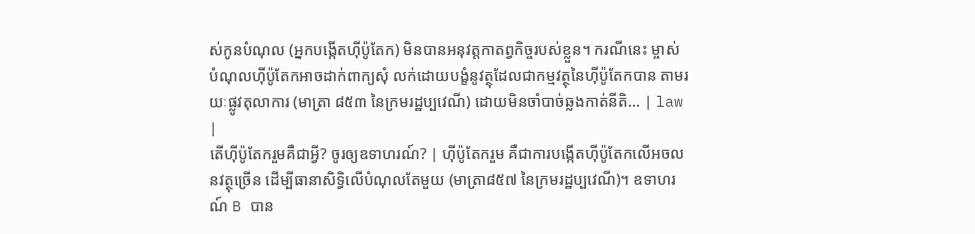ស់កូនបំណុល (អ្នកបង្កើតហ៊ីប៉ូតែក) មិនបានអនុវត្តកាតព្វកិច្ចរបស់ខ្លួន។ ករណីនេះ ម្ចាស់បំណុលហ៊ីប៉ូតែកអាចដាក់ពាក្យសុំ លក់ដោយបង្ខំនូវត្ថុដែលជាកម្មវត្ថុនៃហ៊ីប៉ូតែកបាន តាមរយៈផ្លូវតុលាការ (មាត្រា ៨៥៣ នៃក្រមរដ្ឋប្បវេណី) ដោយមិនចាំបាច់ឆ្លងកាត់នីតិ... | law |
តើហ៊ីប៉ូតែករួមគឺជាអ្វី? ចូរឲ្យឧទាហរណ៍? | ហ៊ីប៉ូតែករួម គឺជាការបង្កើតហ៊ីប៉ូតែកលើអចលនវត្ថុច្រើន ដើម្បីធានាសិទ្ធិលើបំណុលតែមួយ (មាត្រា៨៥៧ នៃក្រមរដ្ឋប្បវេណី)។ ឧទាហរណ៍ B បាន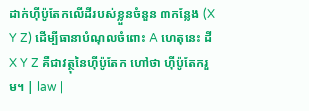ដាក់ហ៊ីប៉ូតែកលើដីរបស់ខ្លួនចំនួន ៣កន្លែង (X Y Z) ដើម្បីធានាបំណុលចំពោះ A ហេតុនេះ ដី X Y Z គឺជាវត្ថុនៃហ៊ីប៉ូតែក ហៅថា ហ៊ីប៉ូតែករួម។ | law |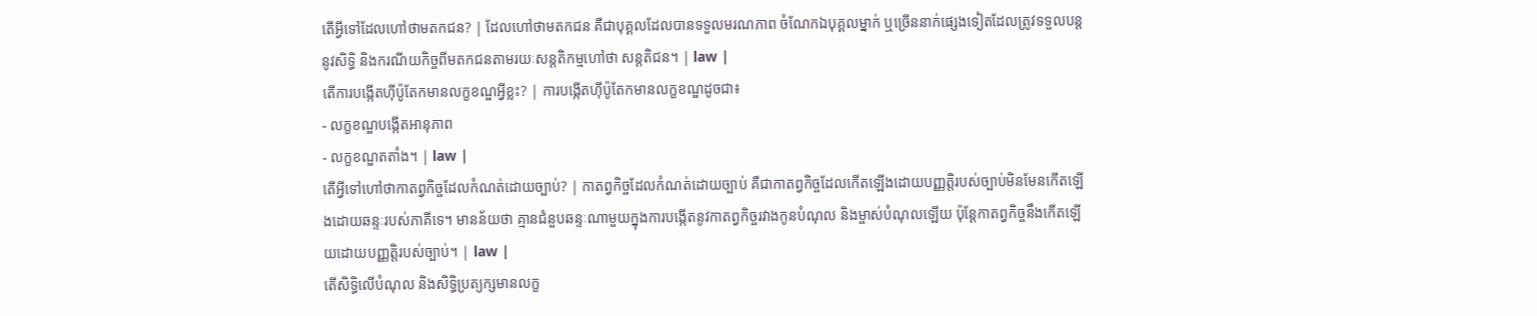តើអ្វីទៅដែលហៅថាមតកជន? | ដែលហៅថាមតកជន គឺជាបុគ្គលដែលបានទទួលមរណភាព ចំណែកឯបុគ្គលម្នាក់ ឬច្រើននាក់ផ្សេងទៀតដែលត្រូវទទួលបន្តនូវសិទ្ធិ និងករណីយកិច្ចពីមតកជនតាមរយៈសន្តតិកម្មហៅថា សន្តតិជន។ | law |
តើការបង្កើតហ៊ីប៉ូតែកមានលក្ខខណ្ឌអ្វីខ្លះ? | ការបង្កើតហ៊ីប៉ូតែកមានលក្ខខណ្ឌដូចជា៖
- លក្ខខណ្ឌបង្កើតអានុភាព
- លក្ខខណ្ឌតតាំង។ | law |
តើអ្វីទៅហៅថាកាតព្វកិច្ចដែលកំណត់ដោយច្បាប់? | កាតព្វកិច្ចដែលកំណត់ដោយច្បាប់ គឺជាកាតព្វកិច្ចដែលកើតឡើងដោយបញ្ញត្តិរបស់ច្បាប់មិនមែនកើតឡើងដោយឆន្ទៈរបស់ភាគីទេ។ មានន័យថា គ្មានជំនួបឆន្ទៈណាមួយក្នុងការបង្កើតនូវកាតព្វកិច្ចរវាងកូនបំណុល និងម្ចាស់បំណុលឡើយ ប៉ុន្តែកាតព្វកិច្ចនឹងកើតឡើយដោយបញ្ញត្តិរបស់ច្បាប់។ | law |
តើសិទ្ធិលើបំណុល និងសិទ្ធិប្រត្យក្សមានលក្ខ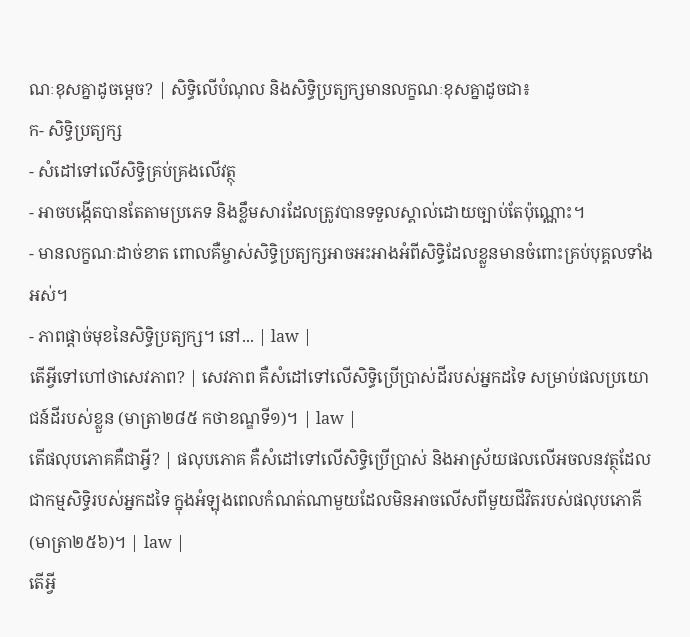ណៈខុសគ្នាដូចម្តេច? | សិទ្ធិលើបំណុល និងសិទ្ធិប្រត្យក្សមានលក្ខណៈខុសគ្នាដូចជា៖
ក- សិទ្ធិប្រត្យក្ស
- សំដៅទៅលើសិទ្ធិគ្រប់គ្រងលើវត្ថុ
- អាចបង្កើតបានតែតាមប្រភេទ និងខ្លឹមសារដែលត្រូវបានទទួលស្គាល់ដោយច្បាប់តែប៉ុណ្ណោះ។
- មានលក្ខណៈដាច់ខាត ពោលគឺម្ចាស់សិទ្ធិប្រត្យក្សអាចអះអាងអំពីសិទ្ធិដែលខ្លួនមានចំពោះគ្រប់បុគ្គលទាំងអស់។
- ភាពផ្តាច់មុខនៃសិទ្ធិប្រត្យក្ស។ នៅ... | law |
តើអ្វីទៅហៅថាសេវភាព? | សេវភាព គឺសំដៅទៅលើសិទ្ធិប្រើប្រាស់ដីរបស់អ្នកដទៃ សម្រាប់ផលប្រយោជន៍ដីរបស់ខ្លួន (មាត្រា២៨៥ កថាខណ្ឌទី១)។ | law |
តើផលុបភោគគឺជាអ្វី? | ផលុបភោគ គឺសំដៅទៅលើសិទ្ធិប្រើប្រាស់ និងអាស្រ័យផលលើអចលនវត្ថុដែលជាកម្មសិទ្ធិរបស់អ្នកដទៃ ក្នុងអំឡុងពេលកំណត់ណាមួយដែលមិនអាចលើសពីមួយជីវិតរបស់ផលុបភោគី (មាត្រា២៥៦)។ | law |
តើអ្វី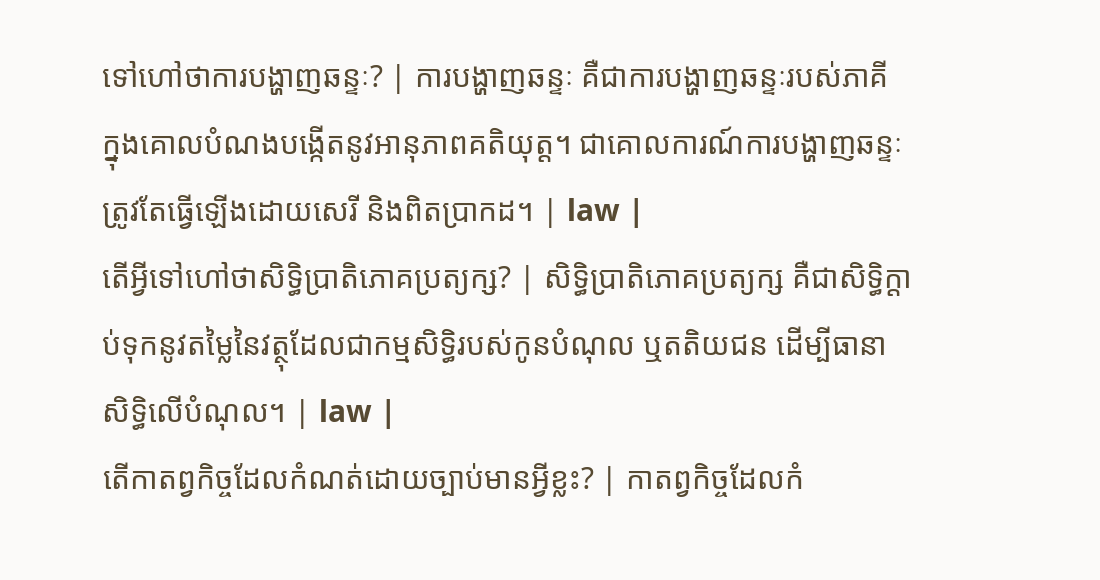ទៅហៅថាការបង្ហាញឆន្ទៈ? | ការបង្ហាញឆន្ទៈ គឺជាការបង្ហាញឆន្ទៈរបស់ភាគី ក្នុងគោលបំណងបង្កើតនូវអានុភាពគតិយុត្ត។ ជាគោលការណ៍ការបង្ហាញឆន្ទៈត្រូវតែធ្វើឡើងដោយសេរី និងពិតប្រាកដ។ | law |
តើអ្វីទៅហៅថាសិទ្ធិប្រាតិភោគប្រត្យក្ស? | សិទ្ធិប្រាតិភោគប្រត្យក្ស គឺជាសិទ្ធិក្តាប់ទុកនូវតម្លៃនៃវត្ថុដែលជាកម្មសិទ្ធិរបស់កូនបំណុល ឬតតិយជន ដើម្បីធានាសិទ្ធិលើបំណុល។ | law |
តើកាតព្វកិច្ចដែលកំណត់ដោយច្បាប់មានអ្វីខ្លះ? | កាតព្វកិច្ចដែលកំ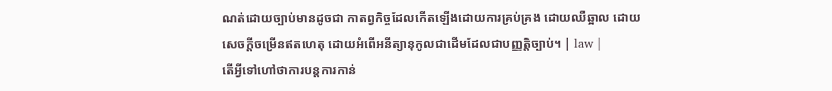ណត់ដោយច្បាប់មានដូចជា កាតព្វកិច្ចដែលកើតឡើងដោយការគ្រប់គ្រង ដោយឈឺឆ្អាល ដោយសេចក្តីចម្រើនឥតហេតុ ដោយអំពើអនីត្យានុកូលជាដើមដែលជាបញ្ញត្តិច្បាប់។ | law |
តើអ្វីទៅហៅថាការបន្តការកាន់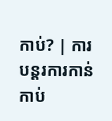កាប់? | ការបន្តរការកាន់កាប់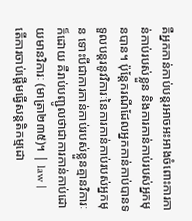គឺអ្នកកាន់កាប់បន្តរអាចអះអាងចំពោះការកាន់កាប់របស់ខ្លួន និងការកាន់កាប់របស់អ្នកមុនបាន។ ប៉ុន្តែករណីដែលអ្នកកាន់កាប់បានទទួលបន្តរនូវវិការៈនៃការកាន់កាប់របស់អ្នកមុន ទោះបីជាការកាន់កាប់របស់ខ្លួនគ្មានវិការៈក៏ដោយ គឺរាប់បញ្ជូលថាជាការកាន់កាប់ដោយមានវិការៈ (មាត្រា២៣៥)។ | law |
តើការចាប់ផ្តើមធ្វើសន្តតិកម្មដោ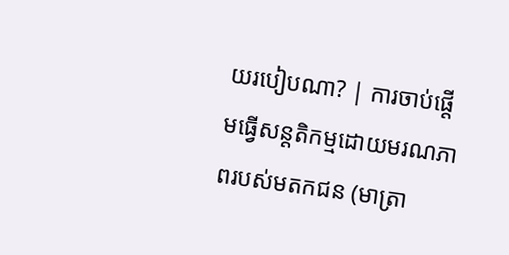យរបៀបណា? | ការចាប់ផ្តើមធ្វើសន្តតិកម្មដោយមរណភាពរបស់មតកជន (មាត្រា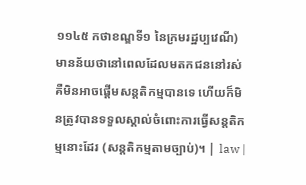១១៤៥ កថាខណ្ឌទី១ នៃក្រមរដ្ឋប្បវេណី) មានន័យថានៅពេលដែលមតកជននៅរស់ គឺមិនអាចផ្តើមសន្តតិកម្មបានទេ ហើយក៏មិនត្រូវបានទទួលស្គាល់ចំពោះការធ្វើសន្តតិកម្មនោះដែរ (សន្តតិកម្មតាមច្បាប់)។ | law |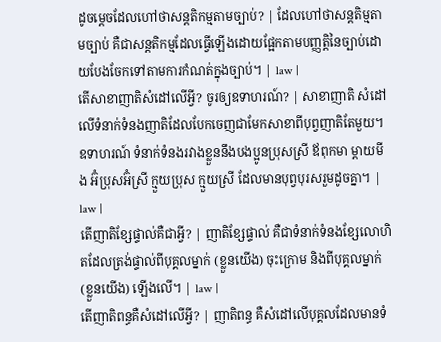ដូចម្តេចដែលហៅថាសន្តតិកម្មតាមច្បាប់? | ដែលហៅថាសន្តតិម្មតាមច្បាប់ គឺជាសន្តតិកម្មដែលធ្វើឡើងដោយផ្អែកតាមបញ្ញត្តិនៃច្បាប់ដោយបែងចែកទៅតាមការកំណត់ក្នុងច្បាប់។ | law |
តើសាខាញាតិសំដៅលើអ្វី? ចូរឲ្យឧទាហរណ៍? | សាខាញាតិ សំដៅលើទំនាក់ទំនងញាតិដែលបែកចេញជាមែកសាខាពីបុព្វញាតិតែមួយ។ ឧទាហរណ៍ ទំនាក់ទំនងរវាងខ្លួននឹងបងប្អូនប្រុសស្រី ឪពុកមា ម្តាយមីង អ៊ំប្រុសអ៊ំស្រី ក្មួយប្រុស ក្មួយស្រី ដែលមានបុព្វបុរសរួមដូចគ្នា។ | law |
តើញាតិខ្សែផ្ទាល់គឺជាអ្វី? | ញាតិខ្សែផ្ទាល់ គឺជាទំនាក់ទំនងខ្សែលោហិតដែលត្រង់ផ្ទាល់ពីបុគ្គលម្នាក់ (ខ្លួនយើង) ចុះក្រោម និងពីបុគ្គលម្នាក់ (ខ្លួនយើង) ឡើងលើ។ | law |
តើញាតិពន្ធគឺសំដៅលើអ្វី? | ញាតិពន្ធ គឺសំដៅលើបុគ្គលដែលមានទំ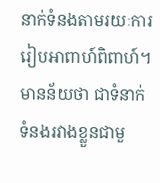នាក់ទំនងតាមរយៈការរៀបអាពាហ៍ពិពាហ៍។ មានន័យថា ជាទំនាក់ទំនងរវាងខ្លួនជាមួ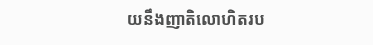យនឹងញាតិលោហិតរប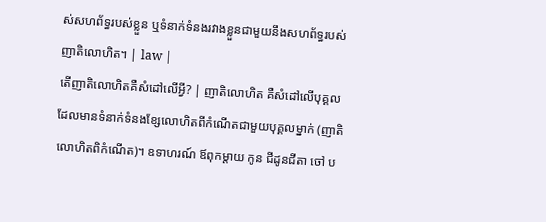ស់សហព័ទ្ធរបស់ខ្លួន ឬទំនាក់ទំនងរវាងខ្លួនជាមួយនឹងសហព័ទ្ធរបស់ញាតិលោហិត។ | law |
តើញាតិលោហិតគឺសំដៅលើអ្វី? | ញាតិលោហិត គឺសំដៅលើបុគ្គលដែលមានទំនាក់ទំនងខ្សែលោហិតពីកំណើតជាមួយបុគ្គលម្នាក់ (ញាតិលោហិតពិកំណើត)។ ឧទាហរណ៍ ឪពុកម្តាយ កូន ជីដូនជីតា ចៅ ប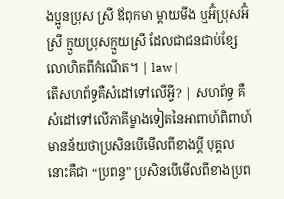ងប្អូនប្រុស ស្រី ឪពុកមា ម្តាយមីង ឬអ៊ំប្រុសអ៊ំស្រី ក្មួយប្រុសក្មួយស្រី ដែលជាជនជាប់ខ្សែលោហិតពីកំណើត។ | law |
តើសហព័ទ្ធគឺសំដៅទៅលើអ្វី? | សហព័ទ្ធ គឺសំដៅទៅលើភាគីម្ខាងទៀតនៃអាពាហ៍ពិពាហ៍ មានន័យថាប្រសិនបើមើលពីខាងប្តី បុគ្គលនោះគឺជា “ប្រពន្ធ” ប្រសិនបើមើលពីខាងប្រព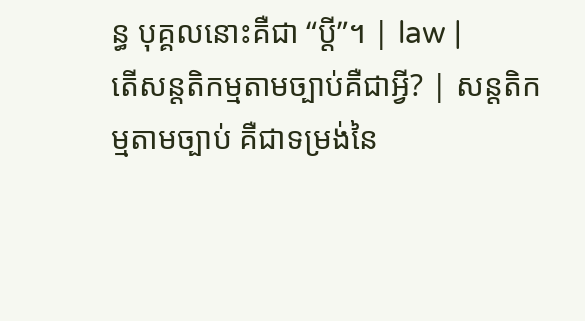ន្ធ បុគ្គលនោះគឺជា “ប្តី”។ | law |
តើសន្តតិកម្មតាមច្បាប់គឺជាអ្វី? | សន្តតិកម្មតាមច្បាប់ គឺជាទម្រង់នៃ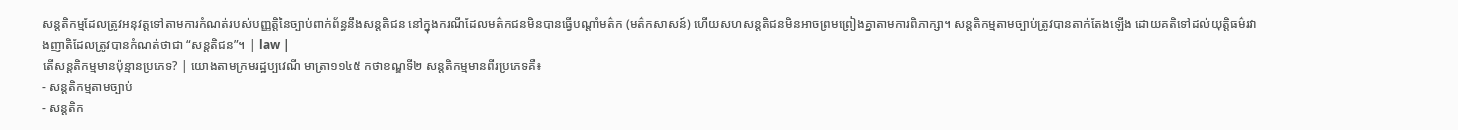សន្តតិកម្មដែលត្រូវអនុវត្តទៅតាមការកំណត់របស់បញ្ញត្តិនៃច្បាប់ពាក់ព័ន្ធនឹងសន្តតិជន នៅក្នុងករណីដែលមត៌កជនមិនបានធ្វើបណ្តាំមត៌ក (មត៌កសាសន៍) ហើយសហសន្តតិជនមិនអាចព្រមព្រៀងគ្នាតាមការពិភាក្សា។ សន្តតិកម្មតាមច្បាប់ត្រូវបានតាក់តែងឡើង ដោយគតិទៅដល់យុត្តិធម៌រវាងញាតិដែលត្រូវបានកំណត់ថាជា “សន្តតិជន”។ | law |
តើសន្តតិកម្មមានប៉ុន្មានប្រភេទ? | យោងតាមក្រមរដ្ឋប្បវេណី មាត្រា១១៤៥ កថាខណ្ឌទី២ សន្តតិកម្មមានពីរប្រភេទគឺ៖
- សន្តតិកម្មតាមច្បាប់
- សន្តតិក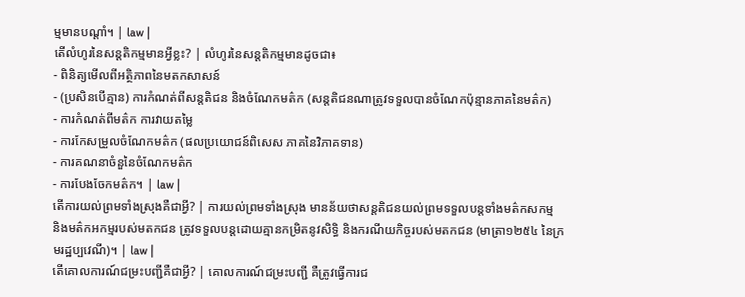ម្មមានបណ្តាំ។ | law |
តើលំហូរនៃសន្តតិកម្មមានអ្វីខ្លះ? | លំហូរនៃសន្តតិកម្មមានដូចជា៖
- ពិនិត្យមើលពីអត្ថិភាពនៃមតកសាសន៍
- (ប្រសិនបើគ្មាន) ការកំណត់ពីសន្តតិជន និងចំណែកមត៌ក (សន្តតិជនណាត្រូវទទួលបានចំណែកប៉ុន្មានភាគនៃមត៌ក)
- ការកំណត់ពីមត៌ក ការវាយតម្លៃ
- ការកែសម្រួលចំណែកមត៌ក (ផលប្រយោជន៍ពិសេស ភាគនៃវិភាគទាន)
- ការគណនាចំនួនៃចំណែកមត៌ក
- ការបែងចែកមត៌ក។ | law |
តើការយល់ព្រមទាំងស្រុងគឺជាអ្វី? | ការយល់ព្រមទាំងស្រុង មានន័យថាសន្តតិជនយល់ព្រមទទួលបន្តទាំងមត៌កសកម្ម និងមត៌កអកម្មរបស់មតកជន ត្រូវទទួលបន្តដោយគ្មានកម្រិតនូវសិទ្ធិ និងករណីយកិច្ចរបស់មតកជន (មាត្រា១២៥៤ នៃក្រមរដ្ឋប្បវេណី)។ | law |
តើគោលការណ៍ជម្រះបញ្ជីគឺជាអ្វី? | គោលការណ៍ជម្រះបញ្ជី គឺត្រូវធ្វើការជ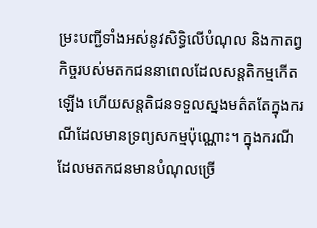ម្រះបញ្ជីទាំងអស់នូវសិទ្ធិលើបំណុល និងកាតព្វកិច្ចរបស់មតកជននាពេលដែលសន្តតិកម្មកើតឡើង ហើយសន្តតិជនទទួលស្នងមត៌តតែក្នុងករណីដែលមានទ្រព្យសកម្មប៉ុណ្ណោះ។ ក្នុងករណីដែលមតកជនមានបំណុលច្រើ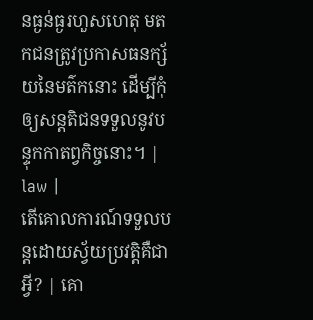នធ្ងន់ធ្ងរហួសហេតុ មតកជនត្រូវប្រកាសធនក្ស័យនៃមត៌កនោះ ដើម្បីកុំឲ្យសន្តតិជនទទួលនូវបន្ទុកកាតព្វកិច្ចនោះ។ | law |
តើគោលការណ៍ទទួលបន្តដោយស្វ័យប្រវត្តិគឺជាអ្វី? | គោ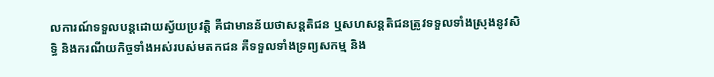លការណ៍ទទួលបន្តដោយស្វ័យប្រវត្តិ គឺជាមានន័យថាសន្តតិជន ឬសហសន្តតិជនត្រូវទទួលទាំងស្រុងនូវសិទ្ធិ និងករណីយកិច្ចទាំងអស់របស់មតកជន គឺទទួលទាំងទ្រព្យសកម្ម និង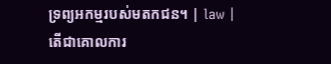ទ្រព្យអកម្មរបស់មតកជន។ | law |
តើជាគោលការ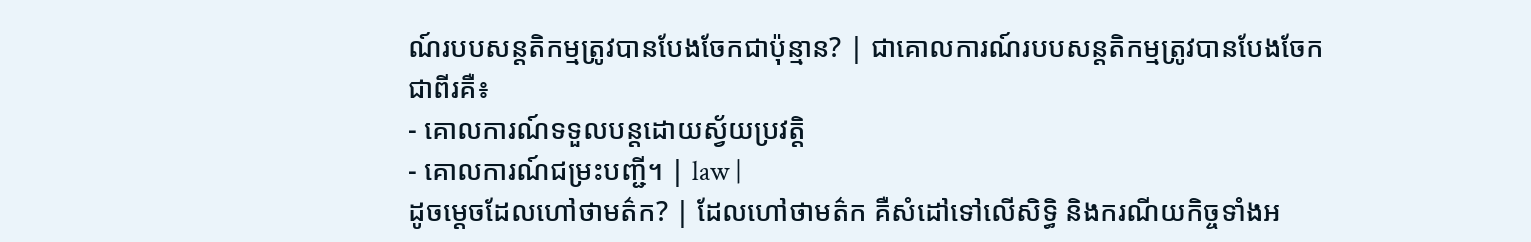ណ៍របបសន្តតិកម្មត្រូវបានបែងចែកជាប៉ុន្មាន? | ជាគោលការណ៍របបសន្តតិកម្មត្រូវបានបែងចែកជាពីរគឺ៖
- គោលការណ៍ទទួលបន្តដោយស្វ័យប្រវត្តិ
- គោលការណ៍ជម្រះបញ្ជី។ | law |
ដូចម្តេចដែលហៅថាមត៌ក? | ដែលហៅថាមត៌ក គឺសំដៅទៅលើសិទ្ធិ និងករណីយកិច្ចទាំងអ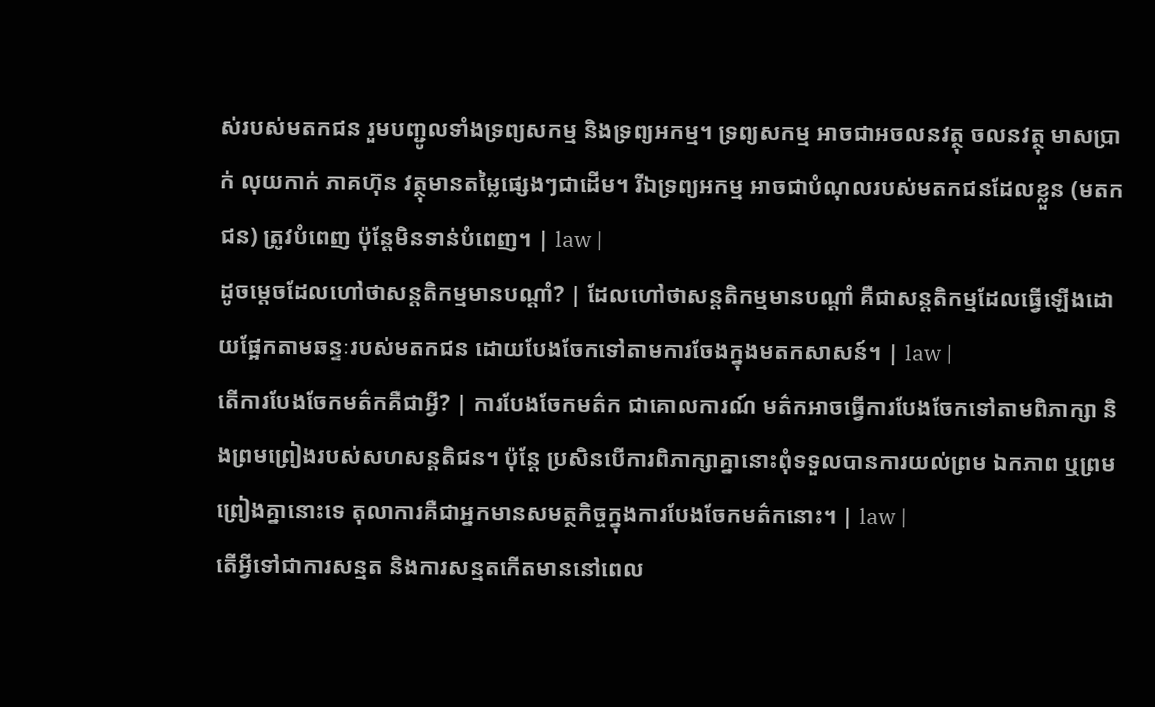ស់របស់មតកជន រួមបញ្ជូលទាំងទ្រព្យសកម្ម និងទ្រព្យអកម្ម។ ទ្រព្យសកម្ម អាចជាអចលនវត្ថុ ចលនវត្ថុ មាសប្រាក់ លុយកាក់ ភាគហ៊ុន វត្ថុមានតម្លៃផ្សេងៗជាដើម។ រីឯទ្រព្យអកម្ម អាចជាបំណុលរបស់មតកជនដែលខ្លួន (មតកជន) ត្រូវបំពេញ ប៉ុន្តែមិនទាន់បំពេញ។ | law |
ដូចម្តេចដែលហៅថាសន្តតិកម្មមានបណ្តាំ? | ដែលហៅថាសន្តតិកម្មមានបណ្តាំ គឺជាសន្តតិកម្មដែលធ្វើឡើងដោយផ្អែកតាមឆន្ទៈរបស់មតកជន ដោយបែងចែកទៅតាមការចែងក្នុងមតកសាសន៍។ | law |
តើការបែងចែកមត៌កគឺជាអ្វី? | ការបែងចែកមត៌ក ជាគោលការណ៍ មត៌កអាចធ្វើការបែងចែកទៅតាមពិភាក្សា និងព្រមព្រៀងរបស់សហសន្តតិជន។ ប៉ុន្តែ ប្រសិនបើការពិភាក្សាគ្នានោះពុំទទួលបានការយល់ព្រម ឯកភាព ឬព្រមព្រៀងគ្នានោះទេ តុលាការគឺជាអ្នកមានសមត្ថកិច្ចក្នុងការបែងចែកមត៌កនោះ។ | law |
តើអ្វីទៅជាការសន្មត និងការសន្មតកើតមាននៅពេល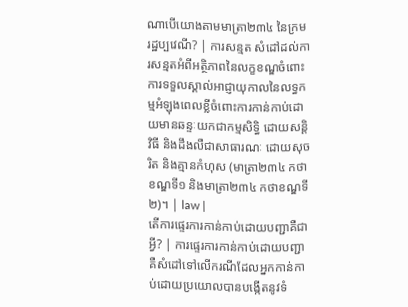ណាបើយោងតាមមាត្រា២៣៤ នៃក្រមរដ្ឋប្បវេណី? | ការសន្មត សំដៅដល់ការសន្មតអំពីអត្ថិភាពនៃលក្ខខណ្ឌចំពោះការទទួលស្គាល់អាជ្ញាយុកាលនៃលទ្ធកម្មអំឡុងពេលខ្លីចំពោះការកាន់កាប់ដោយមានឆន្ទៈយកជាកម្មសិទ្ធិ ដោយសន្តិវិធី និងដឹងលឺជាសាធារណៈ ដោយសុចរិត និងគ្មានកំហុស (មាត្រា២៣៤ កថាខណ្ឌទី១ និងមាត្រា២៣៤ កថាខណ្ឌទី២)។ | law |
តើការផ្ទេរការកាន់កាប់ដោយបញ្ជាគឺជាអ្វី? | ការផ្ទេរការកាន់កាប់ដោយបញ្ជា គឺសំដៅទៅលើករណីដែលអ្នកកាន់កាប់ដោយប្រយោលបានបង្កើតនូវទំ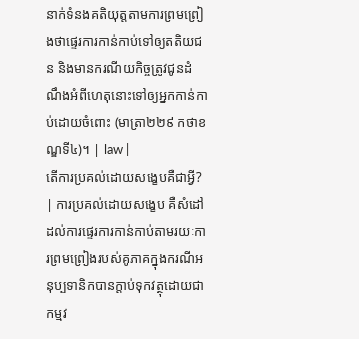នាក់ទំនងគតិយុត្តតាមការព្រមព្រៀងថាផ្ទេរការកាន់កាប់ទៅឲ្យតតិយជន និងមានករណីយកិច្ចត្រូវជូនដំណឹងអំពីហេតុនោះទៅឲ្យអ្នកកាន់កាប់ដោយចំពោះ (មាត្រា២២៩ កថាខណ្ឌទី៤)។ | law |
តើការប្រគល់ដោយសង្ខេបគឺជាអ្វី? | ការប្រគល់ដោយសង្ខេប គឺសំដៅដល់ការផ្ទេរការកាន់កាប់តាមរយៈការព្រមព្រៀងរបស់គូភាគក្នុងករណីអនុប្បទានិកបានក្តាប់ទុកវត្ថុដោយជាកម្មវ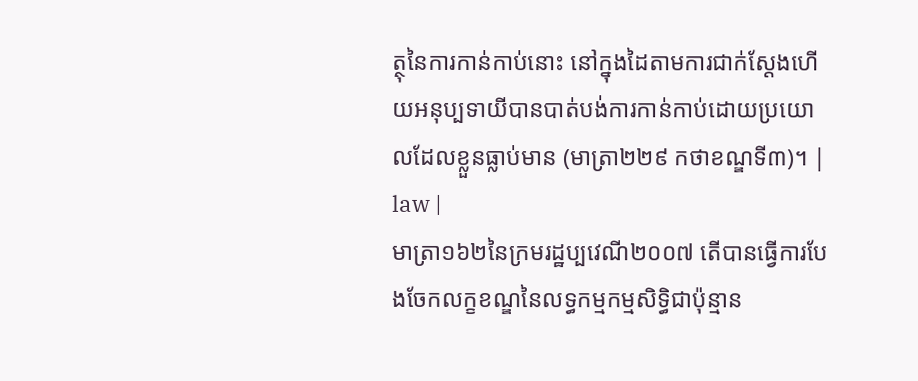ត្ថុនៃការកាន់កាប់នោះ នៅក្នុងដៃតាមការជាក់ស្តែងហើយអនុប្បទាយីបានបាត់បង់ការកាន់កាប់ដោយប្រយោលដែលខ្លួនធ្លាប់មាន (មាត្រា២២៩ កថាខណ្ឌទី៣)។ | law |
មាត្រា១៦២នៃក្រមរដ្ឋប្បវេណី២០០៧ តើបានធ្វើការបែងចែកលក្ខខណ្ឌនៃលទ្ធកម្មកម្មសិទ្ធិជាប៉ុន្មាន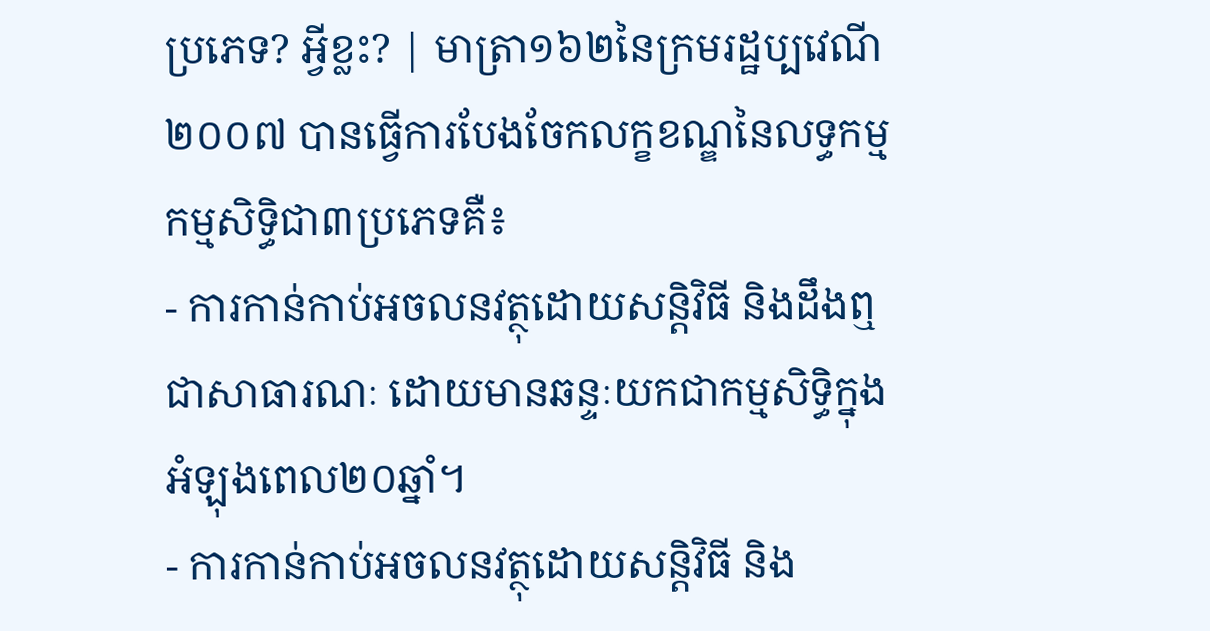ប្រភេទ? អ្វីខ្លះ? | មាត្រា១៦២នៃក្រមរដ្ឋប្បវេណី២០០៧ បានធ្វើការបែងចែកលក្ខខណ្ឌនៃលទ្ធកម្មកម្មសិទ្ធិជា៣ប្រភេទគឺ៖
- ការកាន់កាប់អចលនវត្ថុដោយសន្តិវិធី និងដឹងឮជាសាធារណៈ ដោយមានឆន្ទៈយកជាកម្មសិទ្ធិក្នុងអំឡុងពេល២០ឆ្នាំ។
- ការកាន់កាប់អចលនវត្ថុដោយសន្តិវិធី និង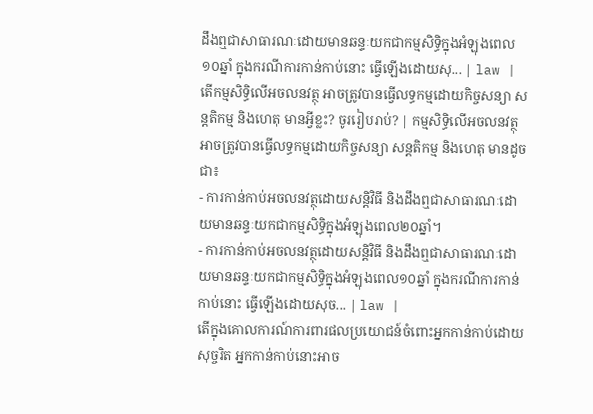ដឹងឮជាសាធារណៈដោយមានឆន្ទៈយកជាកម្មសិទ្ធិក្នុងអំឡុងពេល១០ឆ្នាំ ក្នុងករណីការកាន់កាប់នោះ ធ្វើឡើងដោយសុ... | law |
តើកម្មសិទ្ធិលើអចលនវត្ថុ អាចត្រូវបានធ្វើលទ្ធកម្មដោយកិច្ចសន្យា សន្តតិកម្ម និងហេតុ មានអ្វីខ្លះ? ចូររៀបរាប់? | កម្មសិទ្ធិលើអចលនវត្ថុ អាចត្រូវបានធ្វើលទ្ធកម្មដោយកិច្ចសន្យា សន្តតិកម្ម និងហេតុ មានដូចជា៖
- ការកាន់កាប់អចលនវត្ថុដោយសន្តិវិធី និងដឹងឮជាសាធារណៈដោយមានឆន្ទៈយកជាកម្មសិទ្ធិក្នុងអំឡុងពេល២០ឆ្នាំ។
- ការកាន់កាប់អចលនវត្ថុដោយសន្តិវិធី និងដឹងឮជាសាធារណៈដោយមានឆន្ទៈយកជាកម្មសិទ្ធិក្នុងអំឡុងពេល១០ឆ្នាំ ក្នុងករណីការកាន់កាប់នោះ ធ្វើឡើងដោយសុច... | law |
តើក្នុងគោលការណ៍ការពារផលប្រយោជន៍ចំពោះអ្នកកាន់កាប់ដោយសុច្ចរិត អ្នកកាន់កាប់នោះអាច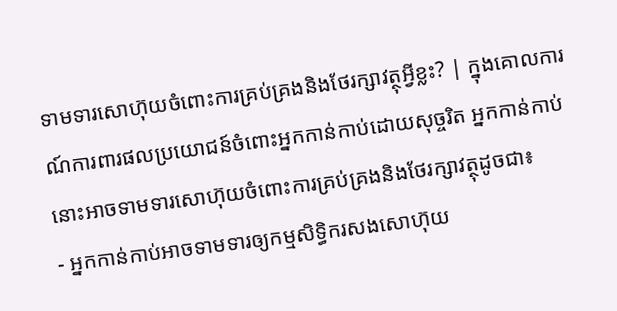ទាមទារសោហ៊ុយចំពោះការគ្រប់គ្រងនិងថែរក្សាវត្ថុអ្វីខ្លះ? | ក្នុងគោលការណ៍ការពារផលប្រយោជន៍ចំពោះអ្នកកាន់កាប់ដោយសុច្ចរិត អ្នកកាន់កាប់នោះអាចទាមទារសោហ៊ុយចំពោះការគ្រប់គ្រងនិងថែរក្សាវត្ថុដូចជា៖
- អ្នកកាន់កាប់អាចទាមទារឲ្យកម្មសិទ្ធិករសងសោហ៊ុយ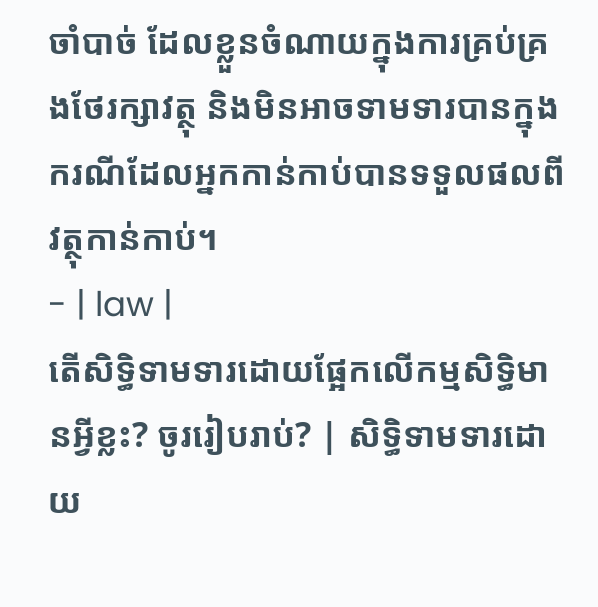ចាំបាច់ ដែលខ្លួនចំណាយក្នុងការគ្រប់គ្រងថែរក្សាវត្ថុ និងមិនអាចទាមទារបានក្នុងករណីដែលអ្នកកាន់កាប់បានទទួលផលពីវត្ថុកាន់កាប់។
- | law |
តើសិទ្ធិទាមទារដោយផ្អែកលើកម្មសិទ្ធិមានអ្វីខ្លះ? ចូររៀបរាប់? | សិទ្ធិទាមទារដោយ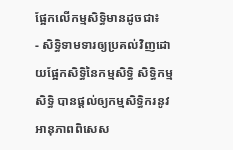ផ្អែកលើកម្មសិទ្ធិមានដូចជា៖
- សិទ្ធិទាមទារឲ្យប្រគល់វិញដោយផ្អែកសិទ្ធិនៃកម្មសិទ្ធិ សិទ្ធិកម្មសិទ្ធិ បានផ្តល់ឲ្យកម្មសិទ្ធិករនូវអានុភាពពិសេស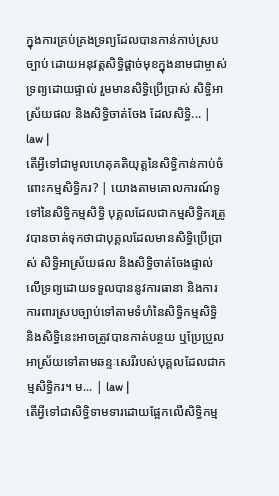ក្នុងការគ្រប់គ្រងទ្រព្យដែលបានកាន់កាប់ស្របច្បាប់ ដោយអនុវត្តសិទ្ធិផ្តាច់មុខក្នុងនាមជាម្ចាស់ទ្រព្យដោយផ្ទាល់ រួមមានសិទិ្ធប្រើប្រាស់ សិទ្ធិអាស្រ័យផល និងសិទ្ធិចាត់ចែង ដែលសិទ្ធិ... | law |
តើអ្វីទៅជាមូលហេតុគតិយុត្តនៃសិទ្ធិកាន់កាប់ចំពោះកម្មសិទ្ធិករ? | យោងតាមគោលការណ៍ទូទៅនៃសិទ្ធិកម្មសិទ្ធិ បុគ្គលដែលជាកម្មសិទ្ធិករត្រូវបានចាត់ទុកថាជាបុគ្គលដែលមានសិទ្ធិប្រើប្រាស់ សិទ្ធិអាស្រ័យផល និងសិទ្ធិចាត់ចែងផ្ទាល់លើទ្រព្យដោយទទួលបាននូវការធានា និងការការពារស្របច្បាប់ទៅតាមទំហំនៃសិទ្ធិកម្មសិទ្ធិ និងសិទ្ធិនេះអាចត្រូវបានកាត់បន្ថយ ឬប្រែប្រួល អាស្រ័យទៅតាមឆន្ទៈសេរីរបស់បុគ្គលដែលជាកម្មសិទ្ធិករ។ ម... | law |
តើអ្វីទៅជាសិទ្ធិទាមទារដោយផ្អែកលើសិទ្ធិកម្ម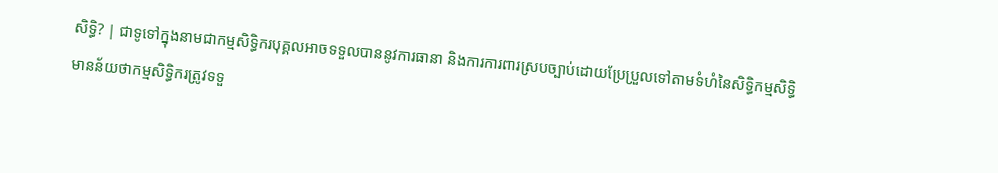សិទ្ធិ? | ជាទូទៅក្នុងនាមជាកម្មសិទ្ធិករបុគ្គលអាចទទួលបាននូវការធានា និងការការពារស្របច្បាប់ដោយប្រែប្រួលទៅតាមទំហំនៃសិទ្ធិកម្មសិទ្ធិ មានន័យថាកម្មសិទ្ធិករត្រូវទទួ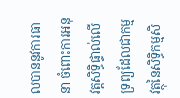លបាននូវការធានា ចំពោះការអនុវត្តសិទ្ធិផ្ទាល់លើទ្រព្យដែលជាកម្មវត្ថុនៃសិទ្ធិកម្មសិ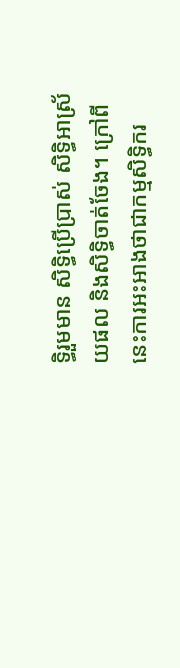ទ្ធិរួមមាន សិទ្ធិប្រើប្រាស់ សិទ្ធិអាស្រ័យផល និងសិទ្ធិចាត់ចែង។ ក្រៅពីនេះការអះអាងថាជាកម្មសិទ្ធិករ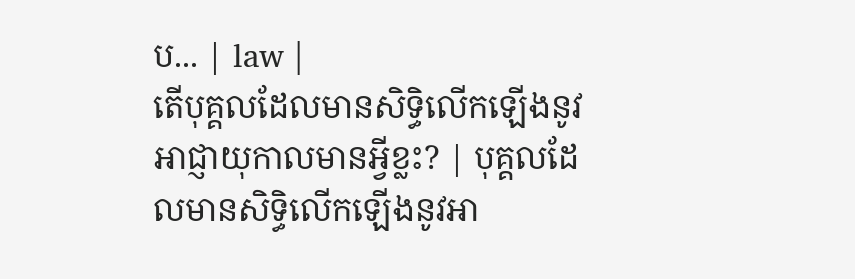ប... | law |
តើបុគ្គលដែលមានសិទ្ធិលើកឡើងនូវអាជ្ញាយុកាលមានអ្វីខ្លះ? | បុគ្គលដែលមានសិទ្ធិលើកឡើងនូវអា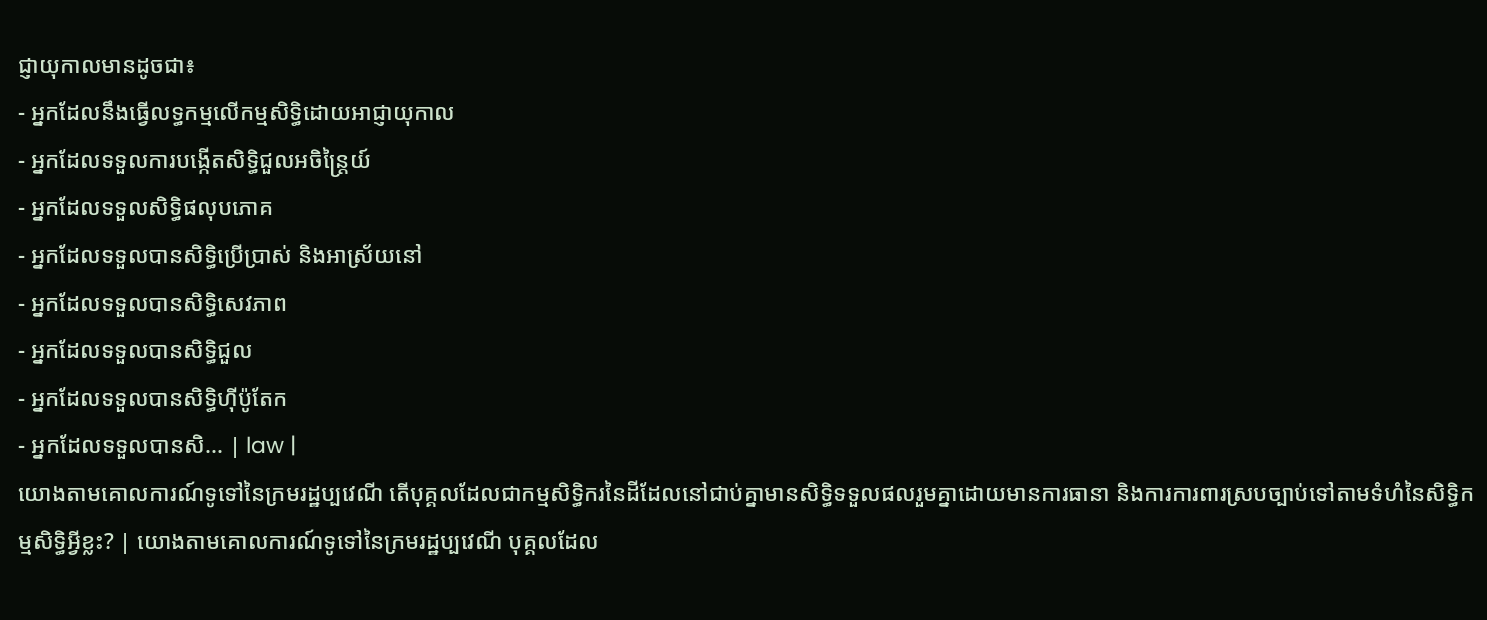ជ្ញាយុកាលមានដូចជា៖
- អ្នកដែលនឹងធ្វើលទ្ធកម្មលើកម្មសិទ្ធិដោយអាជ្ញាយុកាល
- អ្នកដែលទទួលការបង្កើតសិទ្ធិជួលអចិន្ត្រៃយ៍
- អ្នកដែលទទួលសិទ្ធិផលុបភោគ
- អ្នកដែលទទួលបានសិទ្ធិប្រើប្រាស់ និងអាស្រ័យនៅ
- អ្នកដែលទទួលបានសិទ្ធិសេវភាព
- អ្នកដែលទទួលបានសិទ្ធិជួល
- អ្នកដែលទទួលបានសិទ្ធិហ៊ីប៉ូតែក
- អ្នកដែលទទួលបានសិ... | law |
យោងតាមគោលការណ៍ទូទៅនៃក្រមរដ្ឋប្បវេណី តើបុគ្គលដែលជាកម្មសិទ្ធិករនៃដីដែលនៅជាប់គ្នាមានសិទ្ធិទទួលផលរួមគ្នាដោយមានការធានា និងការការពារស្របច្បាប់ទៅតាមទំហំនៃសិទ្ធិកម្មសិទ្ធិអ្វីខ្លះ? | យោងតាមគោលការណ៍ទូទៅនៃក្រមរដ្ឋប្បវេណី បុគ្គលដែល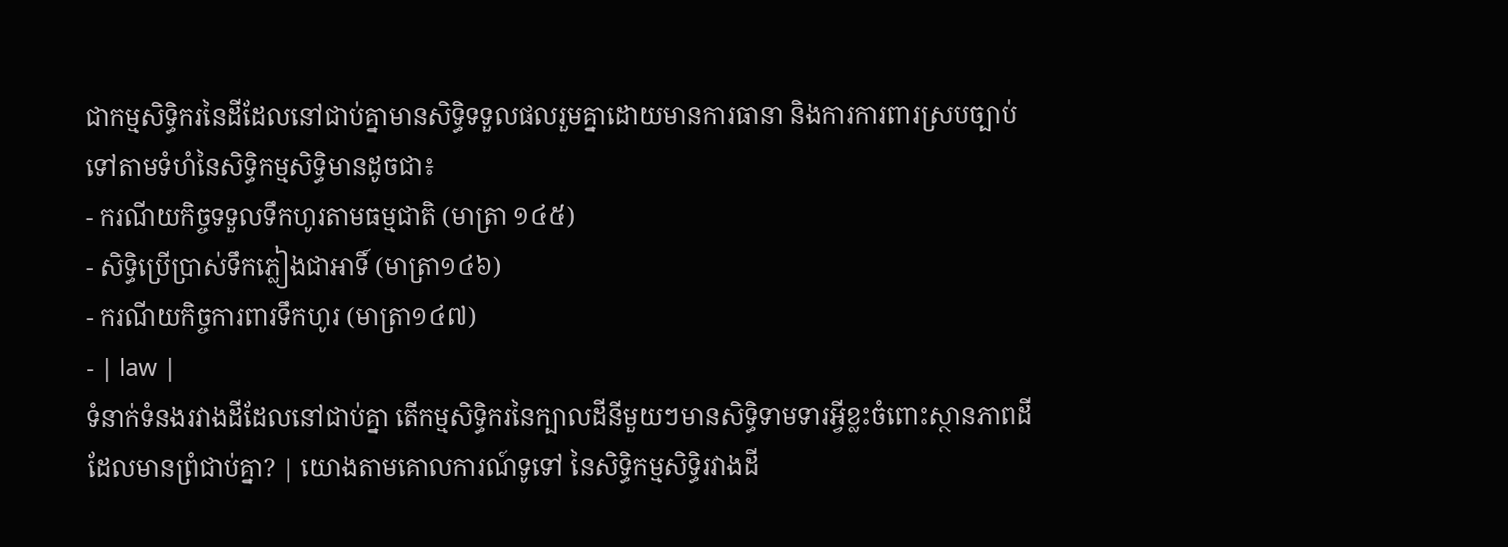ជាកម្មសិទ្ធិករនៃដីដែលនៅជាប់គ្នាមានសិទ្ធិទទួលផលរួមគ្នាដោយមានការធានា និងការការពារស្របច្បាប់ទៅតាមទំហំនៃសិទ្ធិកម្មសិទ្ធិមានដូចជា៖
- ករណីយកិច្ចទទួលទឹកហូរតាមធម្មជាតិ (មាត្រា ១៤៥)
- សិទ្ធិប្រើប្រាស់ទឹកភ្លៀងជាអាទិ៍ (មាត្រា១៤៦)
- ករណីយកិច្ចការពារទឹកហូរ (មាត្រា១៤៧)
- | law |
ទំនាក់ទំនងរវាងដីដែលនៅជាប់គ្នា តើកម្មសិទ្ធិករនៃក្បាលដីនីមួយៗមានសិទ្ធិទាមទារអ្វីខ្លះចំពោះស្ថានភាពដីដែលមានព្រំជាប់គ្នា? | យោងតាមគោលការណ៍ទូទៅ នៃសិទ្ធិកម្មសិទ្ធិរវាងដី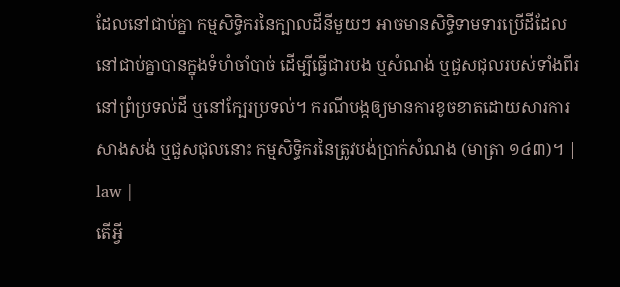ដែលនៅជាប់គ្នា កម្មសិទ្ធិករនៃក្បាលដីនីមួយៗ អាចមានសិទ្ធិទាមទារប្រើដីដែលនៅជាប់គ្នាបានក្នុងទំហំចាំបាច់ ដើម្បីធ្វើជារបង ឬសំណង់ ឬជួសជុលរបស់ទាំងពីរ នៅព្រំប្រទល់ដី ឬនៅក្បែរប្រទល់។ ករណីបង្កឲ្យមានការខូចខាតដោយសារការសាងសង់ ឬជួសជុលនោះ កម្មសិទ្ធិករនៃត្រូវបង់ប្រាក់សំណង (មាត្រា ១៤៣)។ | law |
តើអ្វី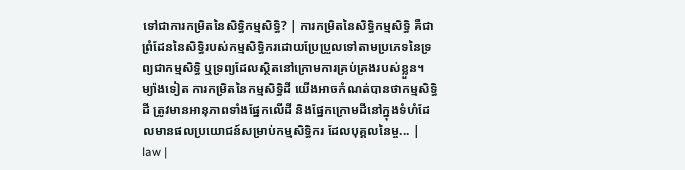ទៅជាការកម្រិតនៃសិទ្ធិកម្មសិទ្ធិ? | ការកម្រិតនៃសិទ្ធិកម្មសិទ្ធិ គឺជាព្រំដែននៃសិទ្ធិរបស់កម្មសិទ្ធិករដោយប្រែប្រួលទៅតាមប្រភេទនៃទ្រព្យជាកម្មសិទ្ធិ ឬទ្រព្យដែលស្ថិតនៅក្រោមការគ្រប់គ្រងរបស់ខ្លួន។ ម្យ៉ាងទៀត ការកម្រិតនៃកម្មសិទ្ធិដី យើងអាចកំណត់បានថាកម្មសិទ្ធិដី ត្រូវមានអានុភាពទាំងផ្នែកលើដី និងផ្នែកក្រោមដីនៅក្នុងទំហំដែលមានផលប្រយោជន៍សម្រាប់កម្មសិទ្ធិករ ដែលបុគ្គលនៃម្ច... | law |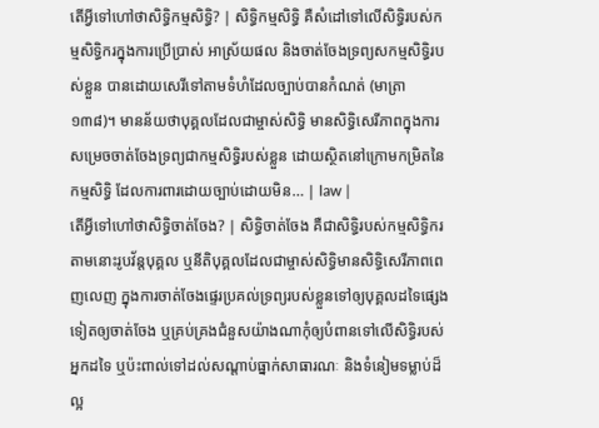តើអ្វីទៅហៅថាសិទ្ធិកម្មសិទ្ធិ? | សិទ្ធិកម្មសិទ្ធិ គឺសំដៅទៅលើសិទ្ធិរបស់កម្មសិទ្ធិករក្នុងការប្រើប្រាស់ អាស្រ័យផល និងចាត់ចែងទ្រព្យសកម្មសិទ្ធិរបស់ខ្លួន បានដោយសេរីទៅតាមទំហំដែលច្បាប់បានកំណត់ (មាត្រា១៣៨)។ មានន័យថាបុគ្គលដែលជាម្ចាស់សិទ្ធិ មានសិទ្ធិសេរីភាពក្នុងការសម្រេចចាត់ចែងទ្រព្យជាកម្មសិទ្ធិរបស់ខ្លួន ដោយស្ថិតនៅក្រោមកម្រិតនៃកម្មសិទ្ធិ ដែលការពារដោយច្បាប់ដោយមិន... | law |
តើអី្វទៅហៅថាសិទ្ធិចាត់ចែង? | សិទ្ធិចាត់ចែង គឺជាសិទ្ធិរបស់កម្មសិទ្ធិករ តាមនោះរូបវ័ន្តបុគ្គល ឬនីតិបុគ្គលដែលជាម្ចាស់សិទ្ធិមានសិទ្ធិសេរីភាពពេញលេញ ក្នុងការចាត់ចែងផ្ទេរប្រគល់ទ្រព្យរបស់ខ្លួនទៅឲ្យបុគ្គលដទៃផ្សេងទៀតឲ្យចាត់ចែង ឬគ្រប់គ្រងជំនួសយ៉ាងណាកុំឲ្យបំពានទៅលើសិទ្ធិរបស់អ្នកដទៃ ឬប៉ះពាល់ទៅដល់សណ្តាប់ធ្នាក់សាធារណៈ និងទំនៀមទម្លាប់ដ៏ល្អ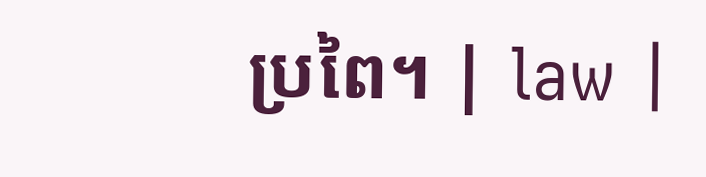ប្រពៃ។ | law |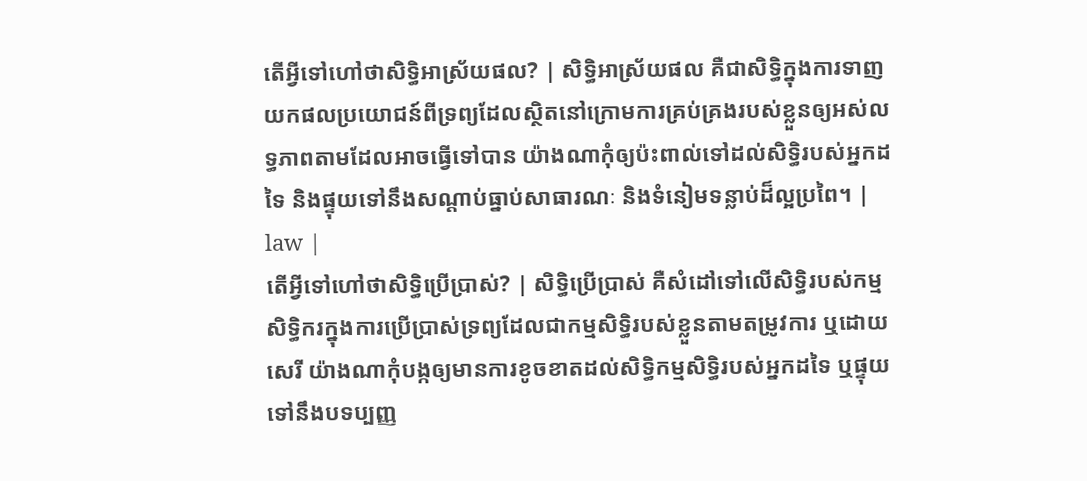តើអ្វីទៅហៅថាសិទ្ធិអាស្រ័យផល? | សិទ្ធិអាស្រ័យផល គឺជាសិទ្ធិក្នុងការទាញយកផលប្រយោជន៍ពីទ្រព្យដែលស្ថិតនៅក្រោមការគ្រប់គ្រងរបស់ខ្លួនឲ្យអស់លទ្ធភាពតាមដែលអាចធ្វើទៅបាន យ៉ាងណាកុំឲ្យប៉ះពាល់ទៅដល់សិទ្ធិរបស់អ្នកដទៃ និងផ្ទុយទៅនឹងសណ្តាប់ធ្នាប់សាធារណៈ និងទំនៀមទន្លាប់ដ៏ល្អប្រពៃ។ | law |
តើអ្វីទៅហៅថាសិទ្ធិប្រើប្រាស់? | សិទ្ធិប្រើប្រាស់ គឺសំដៅទៅលើសិទ្ធិរបស់កម្មសិទ្ធិករក្នុងការប្រើប្រាស់ទ្រព្យដែលជាកម្មសិទ្ធិរបស់ខ្លួនតាមតម្រូវការ ឬដោយសេរី យ៉ាងណាកុំបង្កឲ្យមានការខូចខាតដល់សិទ្ធិកម្មសិទ្ធិរបស់អ្នកដទៃ ឬផ្ទុយទៅនឹងបទប្បញ្ញ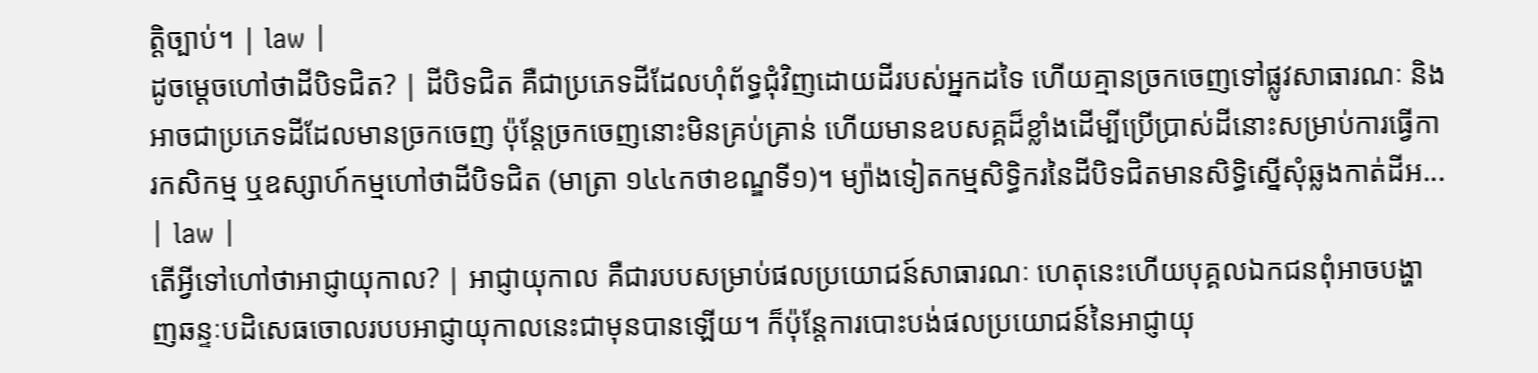ត្តិច្បាប់។ | law |
ដូចម្តេចហៅថាដីបិទជិត? | ដីបិទជិត គឺជាប្រភេទដីដែលហុំព័ទ្ធជុំវិញដោយដីរបស់អ្នកដទៃ ហើយគ្មានច្រកចេញទៅផ្លូវសាធារណៈ និងអាចជាប្រភេទដីដែលមានច្រកចេញ ប៉ុន្តែច្រកចេញនោះមិនគ្រប់គ្រាន់ ហើយមានឧបសគ្គដ៏ខ្លាំងដើម្បីប្រើប្រាស់ដីនោះសម្រាប់ការធ្វើការកសិកម្ម ឬឧស្សាហ៍កម្មហៅថាដីបិទជិត (មាត្រា ១៤៤កថាខណ្ឌទី១)។ ម្យ៉ាងទៀតកម្មសិទ្ធិករនៃដីបិទជិតមានសិទ្ធិស្នើសុំឆ្លងកាត់ដីអ... | law |
តើអ្វីទៅហៅថាអាជ្ញាយុកាល? | អាជ្ញាយុកាល គឺជារបបសម្រាប់ផលប្រយោជន៍សាធារណៈ ហេតុនេះហើយបុគ្គលឯកជនពុំអាចបង្ហាញឆន្ទៈបដិសេធចោលរបបអាជ្ញាយុកាលនេះជាមុនបានឡើយ។ ក៏ប៉ុន្តែការបោះបង់ផលប្រយោជន៍នៃអាជ្ញាយុ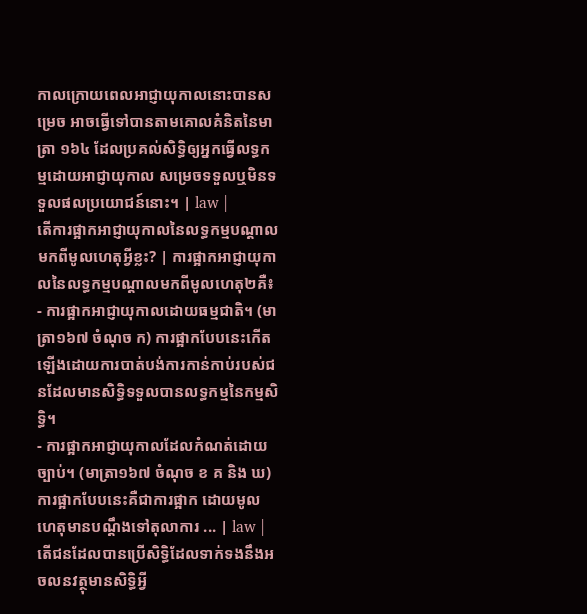កាលក្រោយពេលអាជ្ញាយុកាលនោះបានសម្រេច អាចធ្វើទៅបានតាមគោលគំនិតនៃមាត្រា ១៦៤ ដែលប្រគល់សិទ្ធិឲ្យអ្នកធ្វើលទ្ធកម្មដោយអាជ្ញាយុកាល សម្រេចទទួលឬមិនទទួលផលប្រយោជន៍នោះ។ | law |
តើការផ្អាកអាជ្ញាយុកាលនៃលទ្ធកម្មបណ្តាលមកពីមូលហេតុអ្វីខ្លះ? | ការផ្អាកអាជ្ញាយុកាលនៃលទ្ធកម្មបណ្តាលមកពីមូលហេតុ២គឺ៖
- ការផ្អាកអាជ្ញាយុកាលដោយធម្មជាតិ។ (មាត្រា១៦៧ ចំណុច ក) ការផ្អាកបែបនេះកើតឡើងដោយការបាត់បង់ការកាន់កាប់របស់ជនដែលមានសិទ្ធិទទួលបានលទ្ធកម្មនៃកម្មសិទ្ធិ។
- ការផ្អាកអាជ្ញាយុកាលដែលកំណត់ដោយច្បាប់។ (មាត្រា១៦៧ ចំណុច ខ គ និង ឃ) ការផ្អាកបែបនេះគឺជាការផ្អាក ដោយមូលហេតុមានបណ្តឹងទៅតុលាការ ... | law |
តើជនដែលបានប្រើសិទ្ធិដែលទាក់ទងនឹងអចលនវត្ថុមានសិទ្ធិអ្វី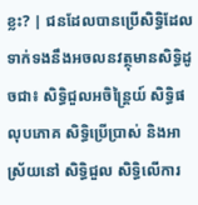ខ្លះ? | ជនដែលបានប្រើសិទ្ធិដែលទាក់ទងនឹងអចលនវត្ថុមានសិទ្ធិដូចជា៖ សិទ្ធិជួលអចិន្ត្រៃយ៍ សិទ្ធិផលុបភោគ សិទ្ធិប្រើប្រាស់ និងអាស្រ័យនៅ សិទ្ធិជួល សិទ្ធិលើការ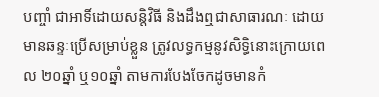បញ្ចាំ ជាអាទិ៍ដោយសន្តិវិធី និងដឹងឮជាសាធារណៈ ដោយមានឆន្ទៈប្រើសម្រាប់ខ្លួន ត្រូវលទ្ធកម្មនូវសិទ្ធិនោះក្រោយពេល ២០ឆ្នាំ ឬ១០ឆ្នាំ តាមការបែងចែកដូចមានកំ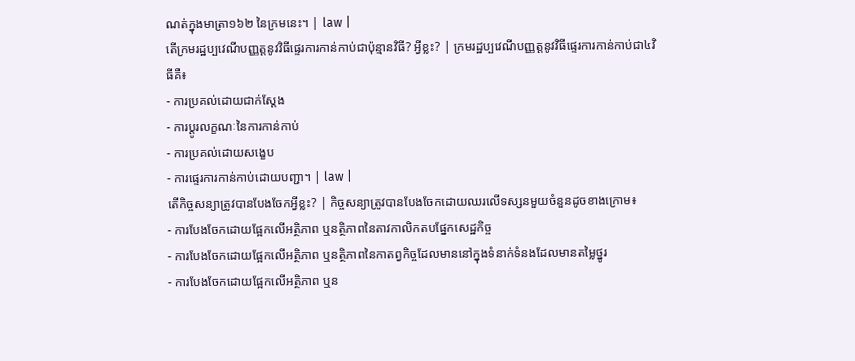ណត់ក្នុងមាត្រា១៦២ នៃក្រមនេះ។ | law |
តើក្រមរដ្ឋប្បវេណីបញ្ញត្តនូវវិធីផ្ទេរការកាន់កាប់ជាប៉ុន្មានវិធី? អ្វីខ្លះ? | ក្រមរដ្ឋប្បវេណីបញ្ញត្តនូវវិធីផ្ទេរការកាន់កាប់ជា៤វិធីគឺ៖
- ការប្រគល់ដោយជាក់ស្តែង
- ការប្តូរលក្ខណៈនៃការកាន់កាប់
- ការប្រគល់ដោយសង្ខេប
- ការផ្ទេរការកាន់កាប់ដោយបញ្ជា។ | law |
តើកិច្ចសន្យាត្រូវបានបែងចែកអ្វីខ្លះ? | កិច្ចសន្យាត្រូវបានបែងចែកដោយឈរលើទស្សនមួយចំនួនដូចខាងក្រោម៖
- ការបែងចែកដោយផ្អែកលើអត្ថិភាព ឬនត្ថិភាពនៃតាវកាលិកតបផ្នែកសេដ្ឋកិច្ច
- ការបែងចែកដោយផ្អែកលើអត្ថិភាព ឬនត្ថិភាពនៃកាតព្វកិច្ចដែលមាននៅក្នុងទំនាក់ទំនងដែលមានតម្លៃថ្នូរ
- ការបែងចែកដោយផ្អែកលើអត្ថិភាព ឬន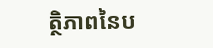ត្ថិភាពនៃប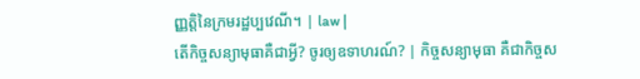ញ្ញត្តិនៃក្រមរដ្ឋប្បវេណី។ | law |
តើកិច្ចសន្យាមុធាគឺជាអ្វី? ចូរឲ្យឧទាហរណ៍? | កិច្ចសន្យាមុធា គឺជាកិច្ចស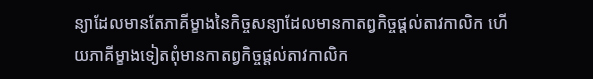ន្យាដែលមានតែភាគីម្ខាងនៃកិច្ចសន្យាដែលមានកាតព្វកិច្ចផ្តល់តាវកាលិក ហើយភាគីម្ខាងទៀតពុំមានកាតព្វកិច្ចផ្តល់តាវកាលិក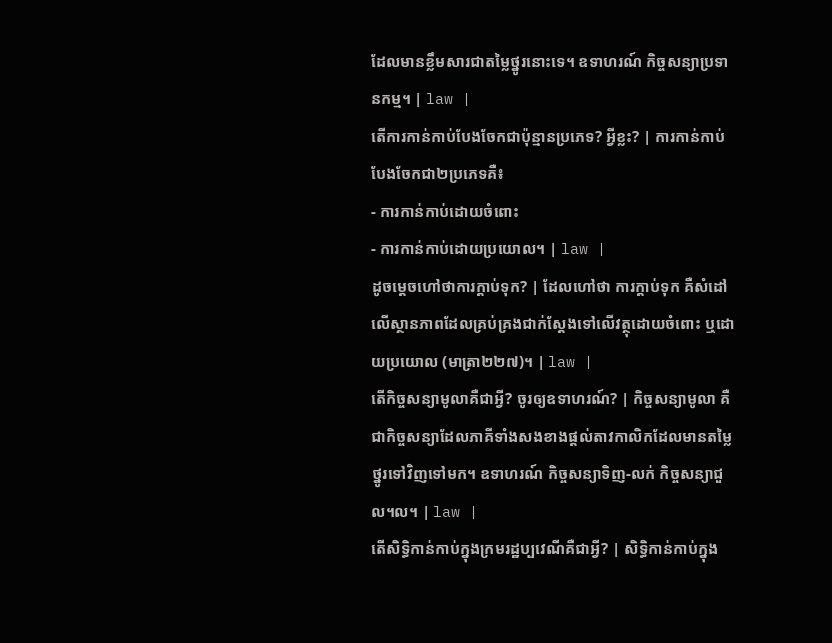ដែលមានខ្លឹមសារជាតម្លៃថ្នូរនោះទេ។ ឧទាហរណ៍ កិច្ចសន្យាប្រទានកម្ម។ | law |
តើការកាន់កាប់បែងចែកជាប៉ុន្មានប្រភេទ? អ្វីខ្លះ? | ការកាន់កាប់បែងចែកជា២ប្រភេទគឺ៖
- ការកាន់កាប់ដោយចំពោះ
- ការកាន់កាប់ដោយប្រយោល។ | law |
ដូចម្តេចហៅថាការក្តាប់ទុក? | ដែលហៅថា ការក្តាប់ទុក គឺសំដៅលើស្ថានភាពដែលគ្រប់គ្រងជាក់ស្តែងទៅលើវត្ថុដោយចំពោះ ឬដោយប្រយោល (មាត្រា២២៧)។ | law |
តើកិច្ចសន្យាមូលាគឺជាអ្វី? ចូរឲ្យឧទាហរណ៍? | កិច្ចសន្យាមូលា គឺជាកិច្ចសន្យាដែលភាគីទាំងសងខាងផ្តល់តាវកាលិកដែលមានតម្លៃថ្នូរទៅវិញទៅមក។ ឧទាហរណ៍ កិច្ចសន្យាទិញ-លក់ កិច្ចសន្យាជួល។ល។ | law |
តើសិទ្ធិកាន់កាប់ក្នុងក្រមរដ្ឋប្បវេណីគឺជាអ្វី? | សិទ្ធិកាន់កាប់ក្នុង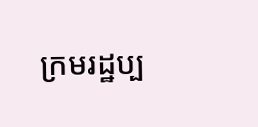ក្រមរដ្ឋប្ប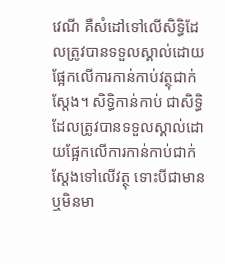វេណី គឺសំដៅទៅលើសិទ្ធិដែលត្រូវបានទទួលស្គាល់ដោយផ្អែកលើការកាន់កាប់វត្ថុជាក់ស្តែង។ សិទ្ធិកាន់កាប់ ជាសិទ្ធិដែលត្រូវបានទទួលស្គាល់ដោយផ្អែកលើការកាន់កាប់ជាក់ស្តែងទៅលើវត្ថុ ទោះបីជាមាន ឬមិនមា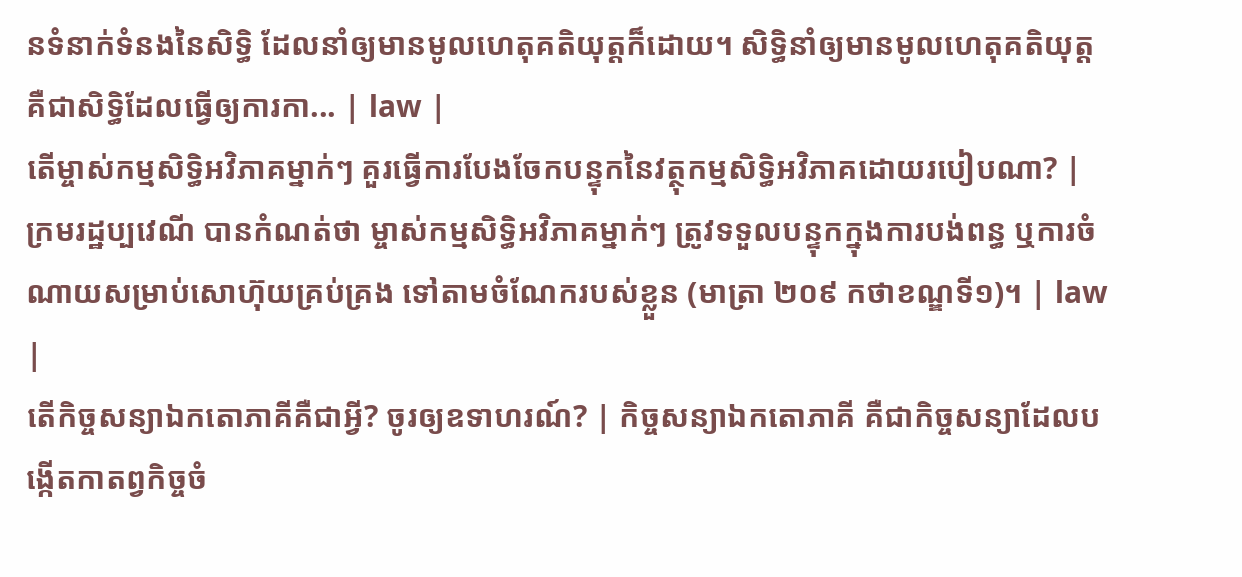នទំនាក់ទំនងនៃសិទ្ធិ ដែលនាំឲ្យមានមូលហេតុគតិយុត្តក៏ដោយ។ សិទ្ធិនាំឲ្យមានមូលហេតុគតិយុត្ត គឺជាសិទ្ធិដែលធ្វើឲ្យការកា... | law |
តើម្ចាស់កម្មសិទ្ធិអវិភាគម្នាក់ៗ គួរធ្វើការបែងចែកបន្ទុកនៃវត្ថុកម្មសិទ្ធិអវិភាគដោយរបៀបណា? | ក្រមរដ្ឋប្បវេណី បានកំណត់ថា ម្ចាស់កម្មសិទ្ធិអវិភាគម្នាក់ៗ ត្រូវទទួលបន្ទុកក្នុងការបង់ពន្ធ ឬការចំណាយសម្រាប់សោហ៊ុយគ្រប់គ្រង ទៅតាមចំណែករបស់ខ្លួន (មាត្រា ២០៩ កថាខណ្ឌទី១)។ | law |
តើកិច្ចសន្យាឯកតោភាគីគឺជាអ្វី? ចូរឲ្យឧទាហរណ៍? | កិច្ចសន្យាឯកតោភាគី គឺជាកិច្ចសន្យាដែលបង្កើតកាតព្វកិច្ចចំ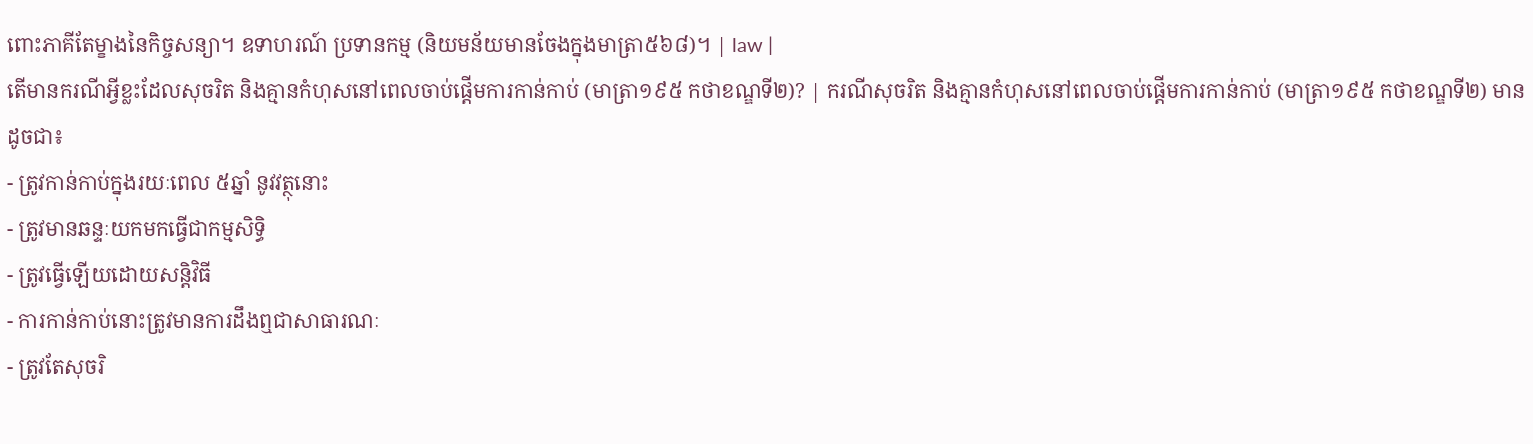ពោះភាគីតែម្ខាងនៃកិច្ចសន្យា។ ឧទាហរណ៍ ប្រទានកម្ម (និយមន័យមានចែងក្នុងមាត្រា៥៦៨)។ | law |
តើមានករណីអ្វីខ្លះដែលសុចរិត និងគ្មានកំហុសនៅពេលចាប់ផ្តើមការកាន់កាប់ (មាត្រា១៩៥ កថាខណ្ឌទី២)? | ករណីសុចរិត និងគ្មានកំហុសនៅពេលចាប់ផ្តើមការកាន់កាប់ (មាត្រា១៩៥ កថាខណ្ឌទី២) មានដូចជា៖
- ត្រូវកាន់កាប់ក្នុងរយៈពេល ៥ឆ្នាំ នូវវត្ថុនោះ
- ត្រូវមានឆន្ទៈយកមកធ្វើជាកម្មសិទ្ធិ
- ត្រូវធ្វើឡើយដោយសន្តិវិធី
- ការកាន់កាប់នោះត្រូវមានការដឹងឮជាសាធារណៈ
- ត្រូវតែសុចរិ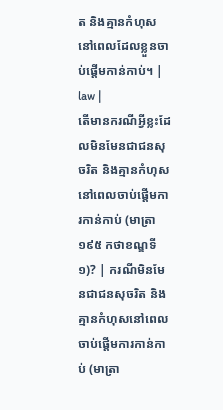ត និងគ្មានកំហុសនៅពេលដែលខ្លួនចាប់ផ្តើមកាន់កាប់។ | law |
តើមានករណីអ្វីខ្លះដែលមិនមែនជាជនសុចរិត និងគ្មានកំហុសនៅពេលចាប់ផ្តើមការកាន់កាប់ (មាត្រា១៩៥ កថាខណ្ឌទី១)? | ករណីមិនមែនជាជនសុចរិត និងគ្មានកំហុសនៅពេលចាប់ផ្តើមការកាន់កាប់ (មាត្រា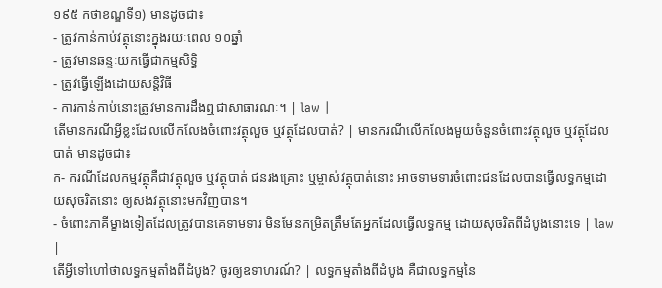១៩៥ កថាខណ្ឌទី១) មានដូចជា៖
- ត្រូវកាន់កាប់វត្ថុនោះក្នុងរយៈពេល ១០ឆ្នាំ
- ត្រូវមានឆន្ទៈយកធ្វើជាកម្មសិទ្ធិ
- ត្រូវធ្វើឡើងដោយសន្តិវិធី
- ការកាន់កាប់នោះត្រូវមានការដឹងឮជាសាធារណៈ។ | law |
តើមានករណីអ្វីខ្លះដែលលើកលែងចំពោះវត្ថុលួច ឬវត្ថុដែលបាត់? | មានករណីលើកលែងមួយចំនួនចំពោះវត្ថុលួច ឬវត្ថុដែលបាត់ មានដូចជា៖
ក- ករណីដែលកម្មវត្ថុគឺជាវត្ថុលួច ឬវត្ថុបាត់ ជនរងគ្រោះ ឬម្ចាស់វត្ថុបាត់នោះ អាចទាមទារចំពោះជនដែលបានធ្វើលទ្ធកម្មដោយសុចរិតនោះ ឲ្យសងវត្ថុនោះមកវិញបាន។
- ចំពោះភាគីម្ខាងទៀតដែលត្រូវបានគេទាមទារ មិនមែនកម្រិតត្រឹមតែអ្នកដែលធ្វើលទ្ធកម្ម ដោយសុចរិតពីដំបូងនោះទេ | law |
តើអ្វីទៅហៅថាលទ្ធកម្មតាំងពីដំបូង? ចូរឲ្យឧទាហរណ៍? | លទ្ធកម្មតាំងពីដំបូង គឺជាលទ្ធកម្មនៃ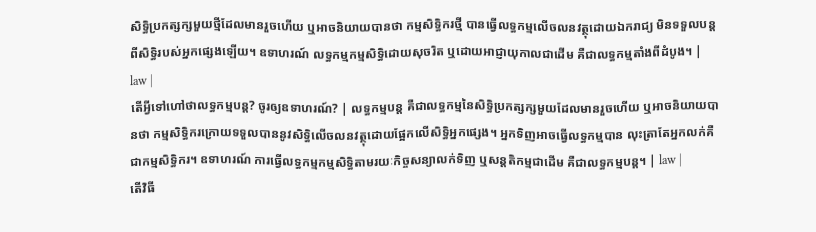សិទ្ធិប្រកត្សក្សមួយថ្មីដែលមានរួចហើយ ឬអាចនិយាយបានថា កម្មសិទ្ធិករថ្មី បានធ្វើលទ្ធកម្មលើចលនវត្ថុដោយឯករាជ្យ មិនទទួលបន្តពីសិទ្ធិរបស់អ្នកផ្សេងឡើយ។ ឧទាហរណ៍ លទ្ធកម្មកម្មសិទ្ធិដោយសុចរិត ឬដោយអាជ្ញាយុកាលជាដើម គឺជាលទ្ធកម្មតាំងពីដំបូង។ | law |
តើអ្វីទៅហៅថាលទ្ធកម្មបន្ត? ចូរឲ្យឧទាហរណ៍? | លទ្ធកម្មបន្ត គឺជាលទ្ធកម្មនៃសិទ្ធិប្រកត្សក្សមួយដែលមានរួចហើយ ឬអាចនិយាយបានថា កម្មសិទ្ធិករក្រោយទទួលបាននូវសិទ្ធិលើចលនវត្ថុដោយផ្អែកលើសិទ្ធិអ្នកផ្សេង។ អ្នកទិញអាចធ្វើលទ្ធកម្មបាន លុះត្រាតែអ្នកលក់គឺជាកម្មសិទ្ធិករ។ ឧទាហរណ៍ ការធ្វើលទ្ធកម្មកម្មសិទ្ធិតាមរយៈកិច្ចសន្យាលក់ទិញ ឬសន្តតិកម្មជាដើម គឺជាលទ្ធកម្មបន្ត។ | law |
តើវិធី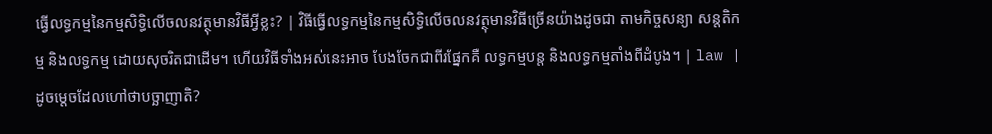ធ្វើលទ្ធកម្មនៃកម្មសិទ្ធិលើចលនវត្ថុមានវិធីអ្វីខ្លះ? | វិធីធ្វើលទ្ធកម្មនៃកម្មសិទ្ធិលើចលនវត្ថុមានវិធីច្រើនយ៉ាងដូចជា តាមកិច្ចសន្យា សន្តតិកម្ម និងលទ្ធកម្ម ដោយសុចរិតជាដើម។ ហើយវិធីទាំងអស់នេះអាច បែងចែកជាពីរផ្នែកគឺ លទ្ធកម្មបន្ត និងលទ្ធកម្មតាំងពីដំបូង។ | law |
ដូចម្តេចដែលហៅថាបច្ឆាញាតិ?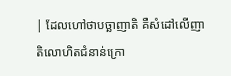| ដែលហៅថាបច្ឆាញាតិ គឺសំដៅលើញាតិលោហិតជំនាន់ក្រោ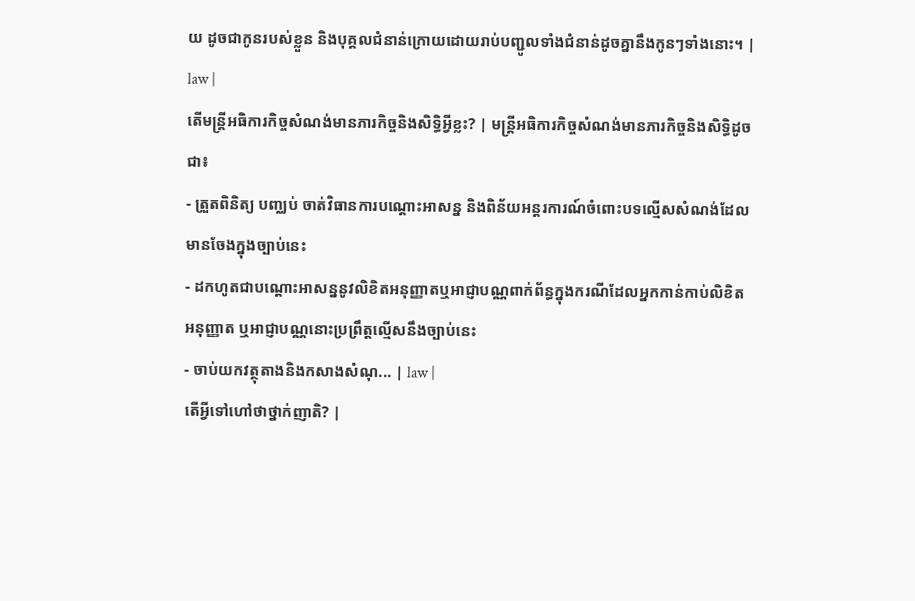យ ដូចជាកូនរបស់ខ្លួន និងបុគ្គលជំនាន់ក្រោយដោយរាប់បញ្ជូលទាំងជំនាន់ដូចគ្នានឹងកូនៗទាំងនោះ។ | law |
តើមន្ត្រីអធិការកិច្ចសំណង់មានភារកិច្ចនិងសិទ្ធិអ្វីខ្លះ? | មន្ត្រីអធិការកិច្ចសំណង់មានភារកិច្ចនិងសិទ្ធិដូចជា៖
- ត្រួតពិនិត្យ បញ្ឈប់ ចាត់វិធានការបណ្តោះអាសន្ន និងពិន័យអន្តរការណ៍ចំពោះបទល្មើសសំណង់ដែលមានចែងក្នុងច្បាប់នេះ
- ដកហូតជាបណ្តោះអាសន្ននូវលិខិតអនុញ្ញាតឬអាជ្ញាបណ្ណពាក់ព័ន្ធក្នុងករណីដែលអ្នកកាន់កាប់លិខិតអនុញ្ញាត ឬអាជ្ញាបណ្ណនោះប្រព្រឹត្តល្មើសនឹងច្បាប់នេះ
- ចាប់យកវត្ថុតាងនិងកសាងសំណុ... | law |
តើអ្វីទៅហៅថាថ្នាក់ញាតិ? |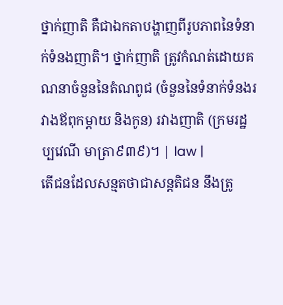ថ្នាក់ញាតិ គឺជាឯកតាបង្ហាញពីរូបភាពនៃទំនាក់ទំនងញាតិ។ ថ្នាក់ញាតិ ត្រូវកំណត់ដោយគណនាចំនួននៃតំណពូជ (ចំនួននៃទំនាក់ទំនងរវាងឪពុកម្តាយ និងកូន) រវាងញាតិ (ក្រមរដ្ឋប្បវេណី មាត្រា៩៣៩)។ | law |
តើជនដែលសន្មតថាជាសន្តតិជន នឹងត្រូ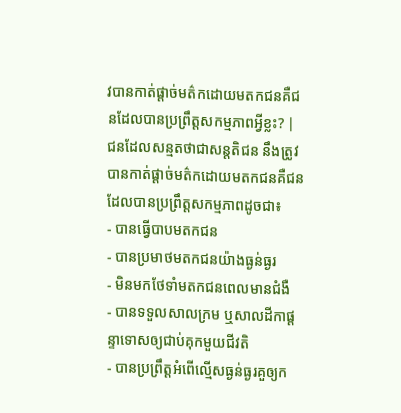វបានកាត់ផ្តាច់មត៌កដោយមតកជនគឺជនដែលបានប្រព្រឹត្តសកម្មភាពអ្វីខ្លះ? | ជនដែលសន្មតថាជាសន្តតិជន នឹងត្រូវបានកាត់ផ្តាច់មត៌កដោយមតកជនគឺជនដែលបានប្រព្រឹត្តសកម្មភាពដូចជា៖
- បានធ្វើបាបមតកជន
- បានប្រមាថមតកជនយ៉ាងធ្ងន់ធ្ងរ
- មិនមកថែទាំមតកជនពេលមានជំងឺ
- បានទទួលសាលក្រម ឬសាលដីកាផ្តន្ទាទោសឲ្យជាប់គុកមួយជីវតិ
- បានប្រព្រឹត្តអំពើល្មើសធ្ងន់ធ្ងរគួឲ្យក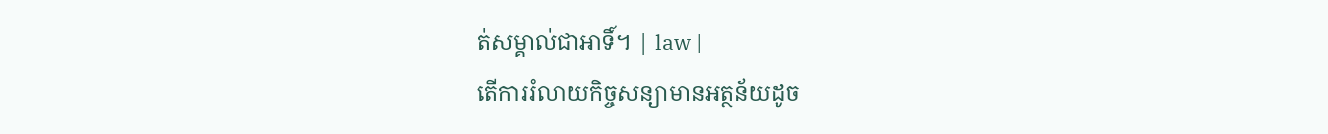ត់សម្គាល់ជាអាទិ៍។ | law |
តើការរំលាយកិច្ចសន្យាមានអត្ថន័យដូច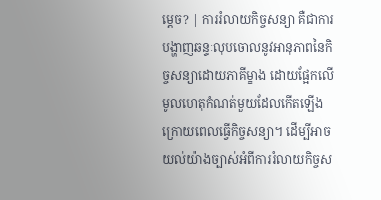ម្តេច? | ការរំលាយកិច្ចសន្យា គឺជាការបង្ហាញឆន្ទៈលុបចោលនូវអានុភាពនៃកិច្ចសន្យាដោយភាគីម្ខាង ដោយផ្អែកលើមូលហេតុកំណត់មួយដែលកើតឡើងក្រោយពេលធ្វើកិច្ចសន្យា។ ដើម្បីអាចយល់យ៉ាងច្បាស់អំពីការរំលាយកិច្ចស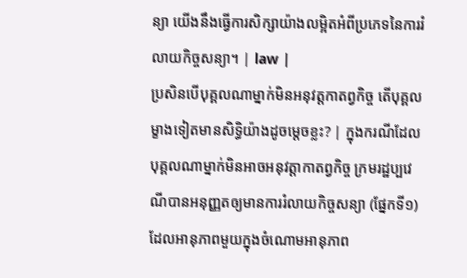ន្យា យើងនឹងធ្វើការសិក្សាយ៉ាងលម្អិតអំពីប្រភេទនៃការរំលាយកិច្ចសន្យា។ | law |
ប្រសិនបើបុគ្គលណាម្នាក់មិនអនុវត្តកាតព្វកិច្ច តើបុគ្គលម្ខាងទៀតមានសិទ្ធិយ៉ាងដូចម្តេចខ្លះ? | ក្នុងករណីដែលបុគ្គលណាម្នាក់មិនអាចអនុវត្តាកាតព្វកិច្ច ក្រមរដ្ឋប្បវេណីបានអនុញ្ញតឲ្យមានការរំលាយកិច្ចសន្យា (ផ្នែកទី១) ដែលអានុភាពមួយក្នុងចំណោមអានុភាព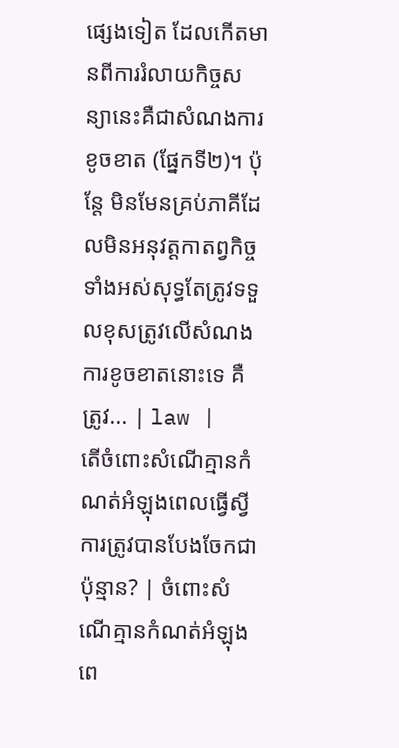ផ្សេងទៀត ដែលកើតមានពីការរំលាយកិច្ចសន្យានេះគឺជាសំណងការខូចខាត (ផ្នែកទី២)។ ប៉ុន្តែ មិនមែនគ្រប់ភាគីដែលមិនអនុវត្តកាតព្វកិច្ចទាំងអស់សុទ្ធតែត្រូវទទួលខុសត្រូវលើសំណងការខូចខាតនោះទេ គឺត្រូវ... | law |
តើចំពោះសំណើគ្មានកំណត់អំឡុងពេលធ្វើស្វីការត្រូវបានបែងចែកជាប៉ុន្មាន? | ចំពោះសំណើគ្មានកំណត់អំឡុងពេ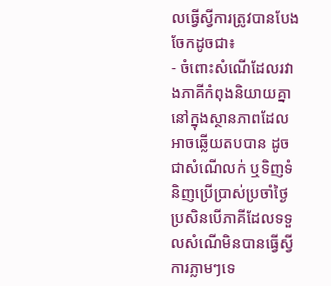លធ្វើស្វីការត្រូវបានបែងចែកដូចជា៖
- ចំពោះសំណើដែលរវាងភាគីកំពុងនិយាយគ្នានៅក្នុងស្ថានភាពដែលអាចឆ្លើយតបបាន ដូចជាសំណើលក់ ឬទិញទំនិញប្រើប្រាស់ប្រចាំថ្ងៃ ប្រសិនបើភាគីដែលទទួលសំណើមិនបានធ្វើស្វីការភ្លាមៗទេ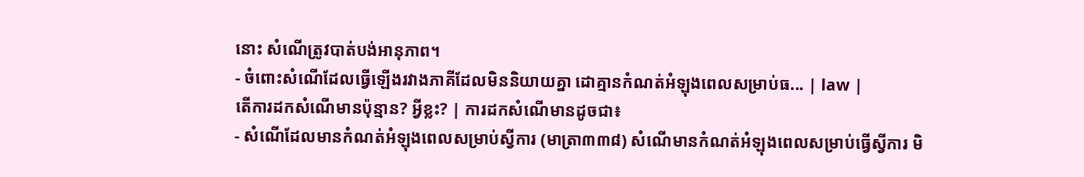នោះ សំណើត្រូវបាត់បង់អានុភាព។
- ចំពោះសំណើដែលធ្វើឡើងរវាងភាគីដែលមិននិយាយគ្នា ដោគ្មានកំណត់អំឡុងពេលសម្រាប់ធ... | law |
តើការដកសំណើមានប៉ុន្មាន? អ្វីខ្លះ? | ការដកសំណើមានដូចជា៖
- សំណើដែលមានកំណត់អំឡុងពេលសម្រាប់ស្វីការ (មាត្រា៣៣៨) សំណើមានកំណត់អំឡុងពេលសម្រាប់ធ្វើស្វីការ មិ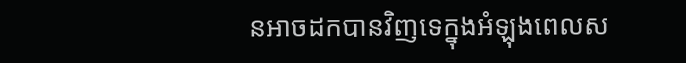នអាចដកបានវិញទេក្នុងអំឡុងពេលស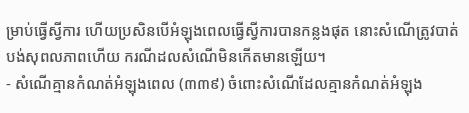ម្រាប់ធ្វើស្វីការ ហើយប្រសិនបើអំឡុងពេលធ្វើស្វីការបានកន្លងផុត នោះសំណើត្រូវបាត់បង់សុពលភាពហើយ ករណីដលសំណើមិនកើតមានឡើយ។
- សំណើគ្មានកំណត់អំឡុងពេល (៣៣៩) ចំពោះសំណើដែលគ្មានកំណត់អំឡុង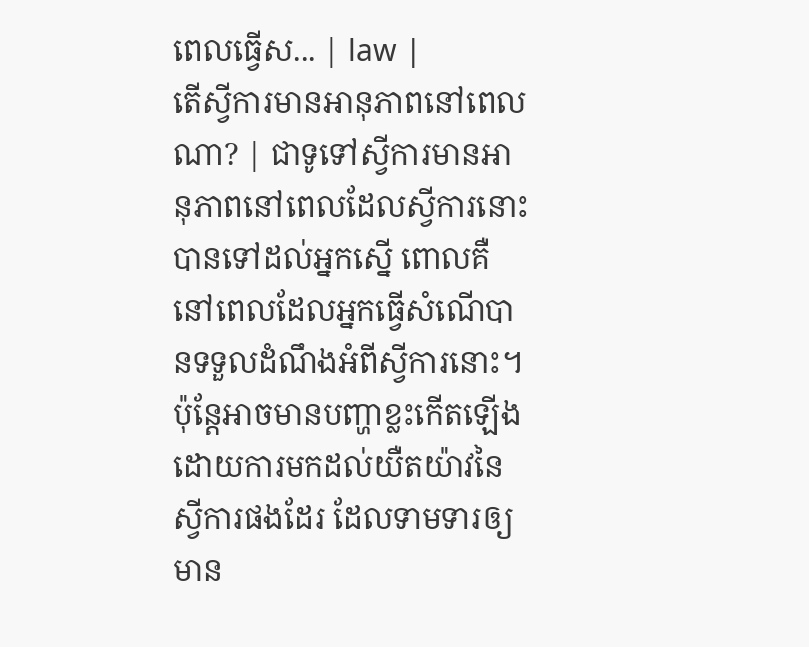ពេលធ្វើស... | law |
តើស្វីការមានអានុភាពនៅពេលណា? | ជាទូទៅស្វីការមានអានុភាពនៅពេលដែលស្វីការនោះបានទៅដល់អ្នកស្នើ ពោលគឺនៅពេលដែលអ្នកធ្វើសំណើបានទទួលដំណឹងអំពីស្វីការនោះ។ ប៉ុន្តែអាចមានបញ្ហាខ្លះកើតឡើងដោយការមកដល់យឺតយ៉ាវនៃស្វីការផងដែរ ដែលទាមទារឲ្យមាន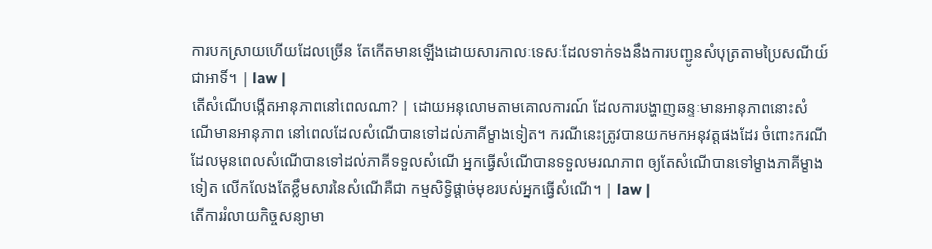ការបកស្រាយហើយដែលច្រើន តែកើតមានឡើងដោយសារកាលៈទេសៈដែលទាក់ទងនឹងការបញ្ជូនសំបុត្រតាមប្រៃសណីយ៍ជាអាទិ៍។ | law |
តើសំណើបង្កើតអានុភាពនៅពេលណា? | ដោយអនុលោមតាមគោលការណ៍ ដែលការបង្ហាញឆន្ទៈមានអានុភាពនោះសំណើមានអានុភាព នៅពេលដែលសំណើបានទៅដល់ភាគីម្ខាងទៀត។ ករណីនេះត្រូវបានយកមកអនុវត្តផងដែរ ចំពោះករណីដែលមុនពេលសំណើបានទៅដល់ភាគីទទួលសំណើ អ្នកធ្វើសំណើបានទទួលមរណភាព ឲ្យតែសំណើបានទៅម្ខាងភាគីម្ខាងទៀត លើកលែងតែខ្លឹមសារនៃសំណើគឺជា កម្មសិទ្ធិផ្តាច់មុខរបស់អ្នកធ្វើសំណើ។ | law |
តើការរំលាយកិច្ចសន្យាមា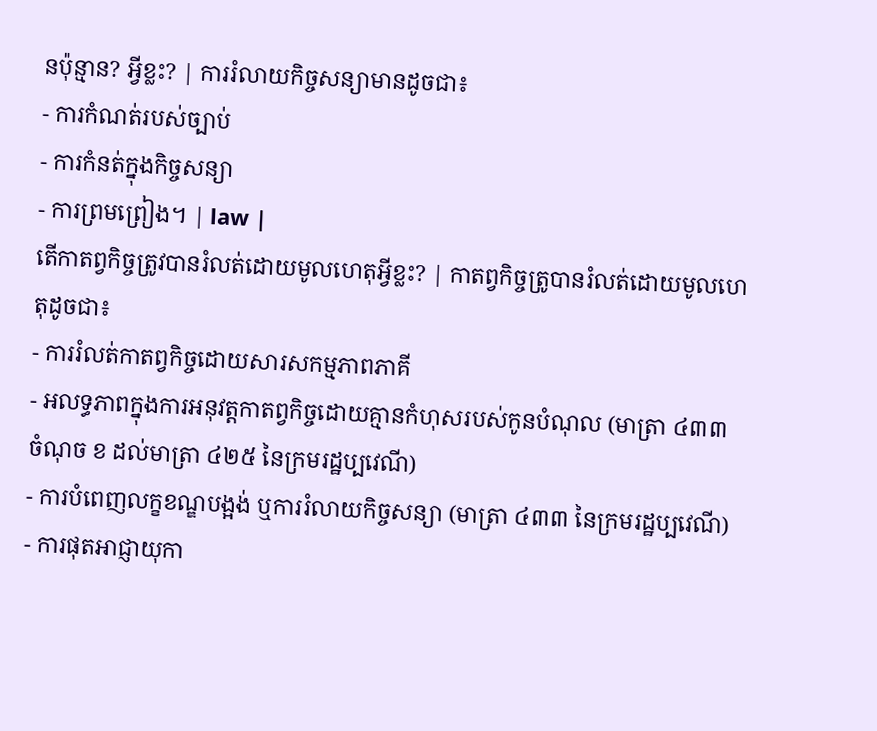នប៉ុន្មាន? អ្វីខ្លះ? | ការរំលាយកិច្ចសន្យាមានដូចជា៖
- ការកំណត់របស់ច្បាប់
- ការកំនត់ក្នុងកិច្ចសន្យា
- ការព្រមព្រៀង។ | law |
តើកាតព្វកិច្ចត្រូវបានរំលត់ដោយមូលហេតុអ្វីខ្លះ? | កាតព្វកិច្ចត្រូបានរំលត់ដោយមូលហេតុដូចជា៖
- ការរំលត់កាតព្វកិច្ចដោយសារសកម្មភាពភាគី
- អលទ្ធភាពក្នុងការអនុវត្តកាតព្វកិច្ចដោយគ្មានកំហុសរបស់កូនបំណុល (មាត្រា ៤៣៣ ចំណុច ខ ដល់មាត្រា ៤២៥ នៃក្រមរដ្ឋប្បវេណី)
- ការបំពេញលក្ខខណ្ឌបង្អង់ ឬការរំលាយកិច្ចសន្យា (មាត្រា ៤៣៣ នៃក្រមរដ្ឋប្បវេណី)
- ការផុតអាជ្ញាយុកា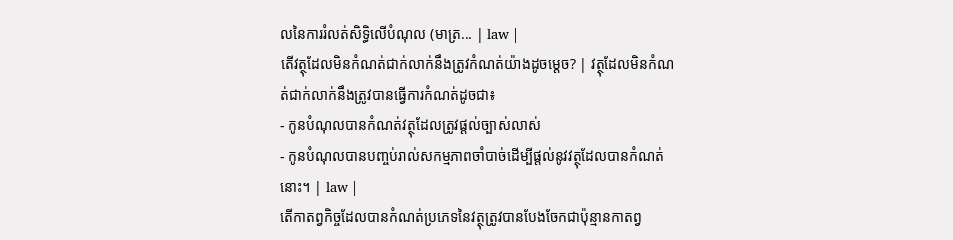លនៃការរំលត់សិទ្ធិលើបំណុល (មាត្រ... | law |
តើវត្ថុដែលមិនកំណត់ជាក់លាក់នឹងត្រូវកំណត់យ៉ាងដូចម្តេច? | វត្ថុដែលមិនកំណត់ជាក់លាក់នឹងត្រូវបានធ្វើការកំណត់ដូចជា៖
- កូនបំណុលបានកំណត់វត្ថុដែលត្រូវផ្តល់ច្បាស់លាស់
- កូនបំណុលបានបញ្ចប់រាល់សកម្មភាពចាំបាច់ដើម្បីផ្តល់នូវវត្ថុដែលបានកំណត់នោះ។ | law |
តើកាតព្វកិច្ចដែលបានកំណត់ប្រភេទនៃវត្ថុត្រូវបានបែងចែកជាប៉ុន្មានកាតព្វ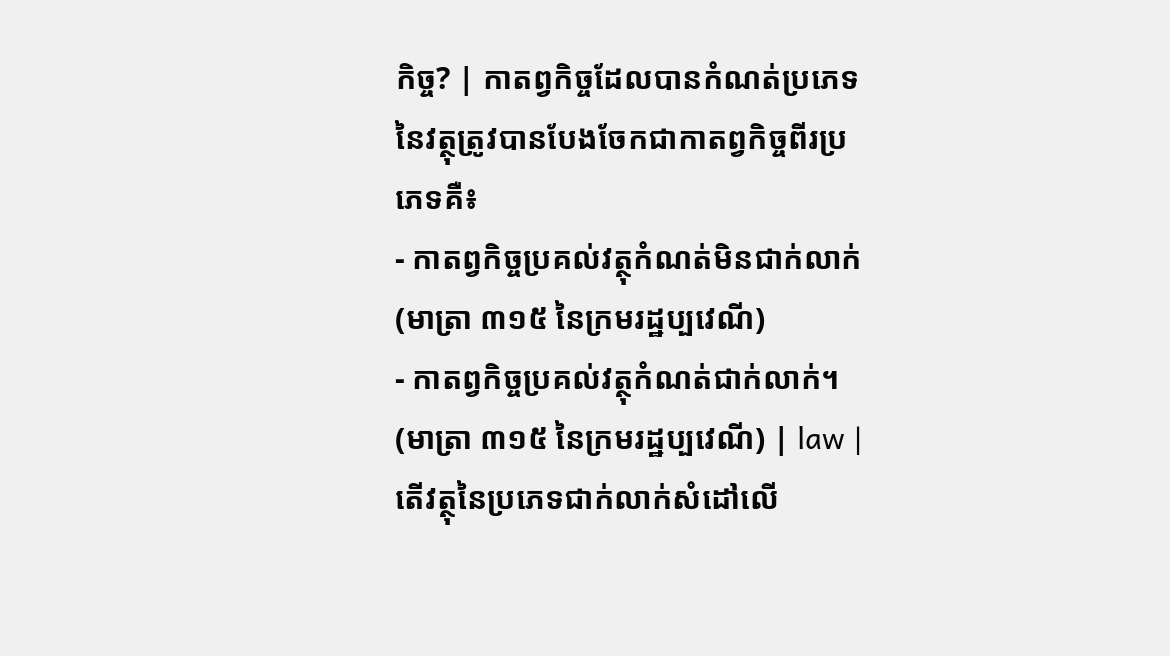កិច្ច? | កាតព្វកិច្ចដែលបានកំណត់ប្រភេទនៃវត្ថុត្រូវបានបែងចែកជាកាតព្វកិច្ចពីរប្រភេទគឺ៖
- កាតព្វកិច្ចប្រគល់វត្ថុកំណត់មិនជាក់លាក់ (មាត្រា ៣១៥ នៃក្រមរដ្ឋប្បវេណី)
- កាតព្វកិច្ចប្រគល់វត្ថុកំណត់ជាក់លាក់។ (មាត្រា ៣១៥ នៃក្រមរដ្ឋប្បវេណី) | law |
តើវត្ថុនៃប្រភេទជាក់លាក់សំដៅលើ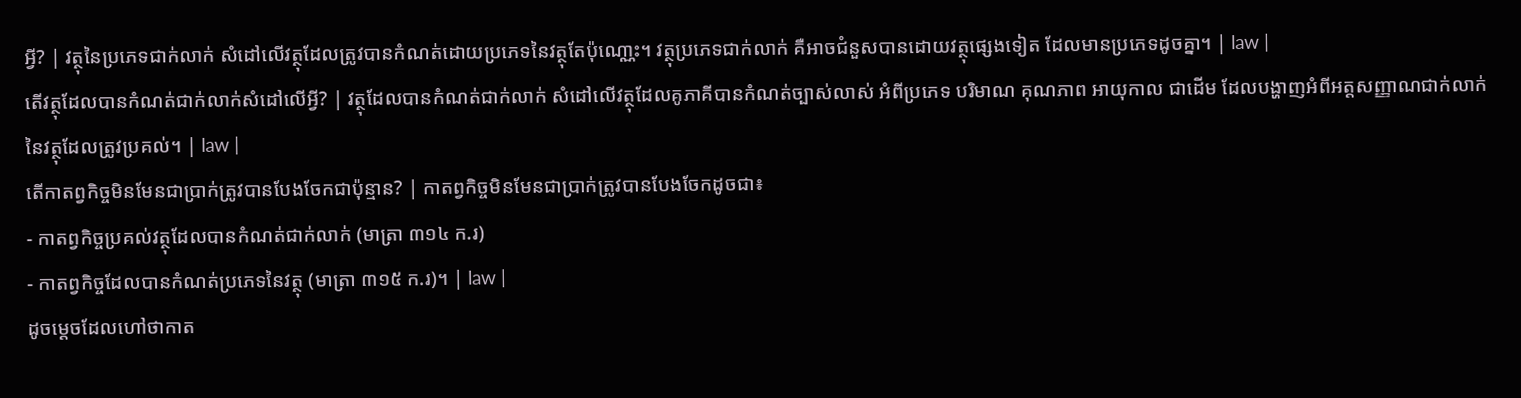អ្វី? | វត្ថុនៃប្រភេទជាក់លាក់ សំដៅលើវត្ថុដែលត្រូវបានកំណត់ដោយប្រភេទនៃវត្ថុតែប៉ុណោ្ណះ។ វត្ថុប្រភេទជាក់លាក់ គឺអាចជំនួសបានដោយវត្ថុផ្សេងទៀត ដែលមានប្រភេទដូចគ្នា។ | law |
តើវត្ថុដែលបានកំណត់ជាក់លាក់សំដៅលើអ្វី? | វត្ថុដែលបានកំណត់ជាក់លាក់ សំដៅលើវត្ថុដែលគូភាគីបានកំណត់ច្បាស់លាស់ អំពីប្រភេទ បរិមាណ គុណភាព អាយុកាល ជាដើម ដែលបង្ហាញអំពីអត្តសញ្ញាណជាក់លាក់នៃវត្ថុដែលត្រូវប្រគល់។ | law |
តើកាតព្វកិច្ចមិនមែនជាប្រាក់ត្រូវបានបែងចែកជាប៉ុន្មាន? | កាតព្វកិច្ចមិនមែនជាប្រាក់ត្រូវបានបែងចែកដូចជា៖
- កាតព្វកិច្ចប្រគល់វត្ថុដែលបានកំណត់ជាក់លាក់ (មាត្រា ៣១៤ ក.រ)
- កាតព្វកិច្ចដែលបានកំណត់ប្រភេទនៃវត្ថុ (មាត្រា ៣១៥ ក.រ)។ | law |
ដូចម្តេចដែលហៅថាកាត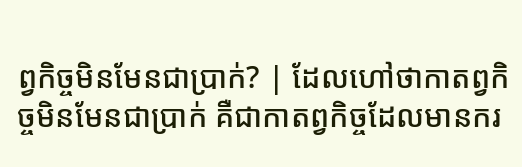ព្វកិច្ចមិនមែនជាប្រាក់? | ដែលហៅថាកាតព្វកិច្ចមិនមែនជាប្រាក់ គឺជាកាតព្វកិច្ចដែលមានករ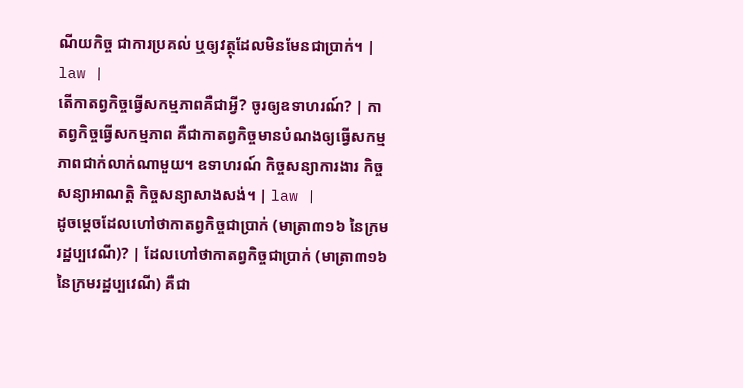ណីយកិច្ច ជាការប្រគល់ ឬឲ្យវត្ថុដែលមិនមែនជាប្រាក់។ | law |
តើកាតព្វកិច្ចធ្វើសកម្មភាពគឺជាអ្វី? ចូរឲ្យឧទាហរណ៍? | កាតព្វកិច្ចធ្វើសកម្មភាព គឺជាកាតព្វកិច្ចមានបំណងឲ្យធ្វើសកម្មភាពជាក់លាក់ណាមួយ។ ឧទាហរណ៍ កិច្ចសន្យាការងារ កិច្ចសន្យាអាណត្តិ កិច្ចសន្យាសាងសង់។ | law |
ដូចម្តេចដែលហៅថាកាតព្វកិច្ចជាប្រាក់ (មាត្រា៣១៦ នៃក្រមរដ្ឋប្បវេណី)? | ដែលហៅថាកាតព្វកិច្ចជាប្រាក់ (មាត្រា៣១៦ នៃក្រមរដ្ឋប្បវេណី) គឺជា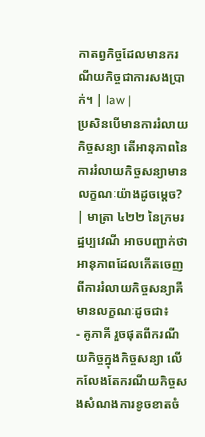កាតព្វកិច្ចដែលមានករណីយកិច្ចជាការសងប្រាក់។ | law |
ប្រសិនបើមានការរំលាយកិច្ចសន្យា តើអានុភាពនៃការរំលាយកិច្ចសន្យាមានលក្ខណៈយ៉ាងដូចម្តេច? | មាត្រា ៤២២ នៃក្រមរដ្ឋប្បវេណី អាចបញ្ជាក់ថាអានុភាពដែលកើតចេញពីការរំលាយកិច្ចសន្យាគឺមានលក្ខណៈដូចជា៖
- គូភាគី រួចផុតពីករណីយកិច្ចក្នុងកិច្ចសន្យា លើកលែងតែករណីយកិច្ចសងសំណងការខូចខាតចំ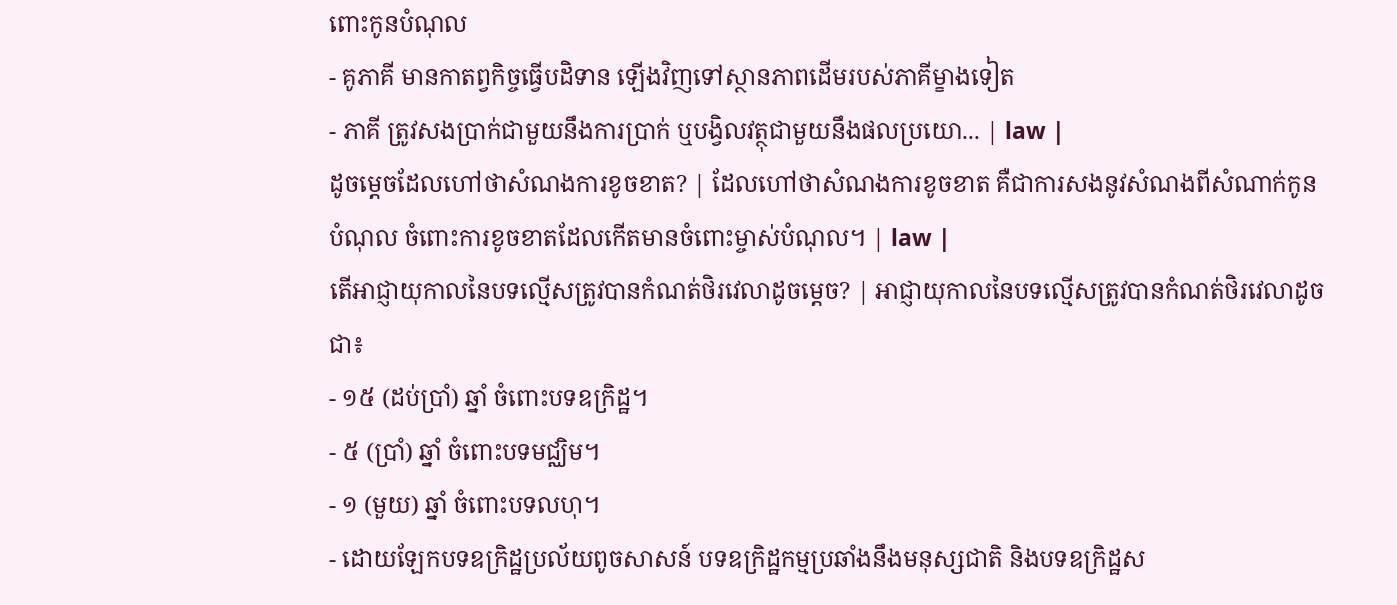ពោះកូនបំណុល
- គូភាគី មានកាតព្វកិច្ចធ្វើបដិទាន ឡើងវិញទៅស្ថានភាពដើមរបស់ភាគីម្ខាងទៀត
- ភាគី ត្រូវសងប្រាក់ជាមួយនឹងការប្រាក់ ឬបង្វិលវត្ថុជាមួយនឹងផលប្រយោ... | law |
ដូចម្តេចដែលហៅថាសំណងការខូចខាត? | ដែលហៅថាសំណងការខូចខាត គឺជាការសងនូវសំណងពីសំណាក់កូនបំណុល ចំពោះការខូចខាតដែលកើតមានចំពោះម្ចាស់បំណុល។ | law |
តើអាជ្ញាយុកាលនៃបទល្មើសត្រូវបានកំណត់ថិរវេលាដូចម្តេច? | អាជ្ញាយុកាលនៃបទល្មើសត្រូវបានកំណត់ថិរវេលាដូចជា៖
- ១៥ (ដប់ប្រាំ) ឆ្នាំ ចំពោះបទឧក្រិដ្ឋ។
- ៥ (ប្រាំ) ឆ្នាំ ចំពោះបទមជ្ឈិម។
- ១ (មួយ) ឆ្នាំ ចំពោះបទលហុ។
- ដោយឡែកបទឧក្រិដ្ឋប្រល័យពូចសាសន៍ បទឧក្រិដ្ឋកម្មប្រឆាំងនឹងមនុស្សជាតិ និងបទឧក្រិដ្ឋស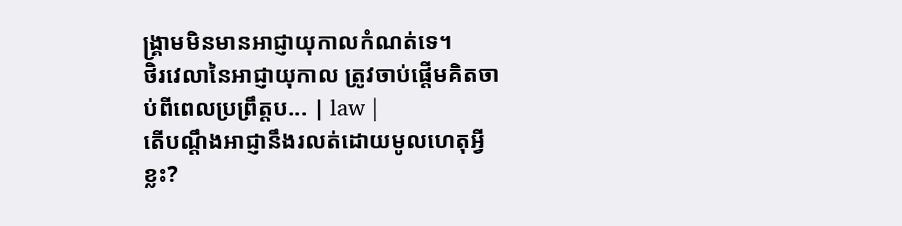ង្រ្គាមមិនមានអាជ្ញាយុកាលកំណត់ទេ។
ថិរវេលានៃអាជ្ញាយុកាល ត្រូវចាប់ផ្តើមគិតចាប់ពីពេលប្រព្រឹត្តប... | law |
តើបណ្តឹងអាជ្ញានឹងរលត់ដោយមូលហេតុអ្វីខ្លះ?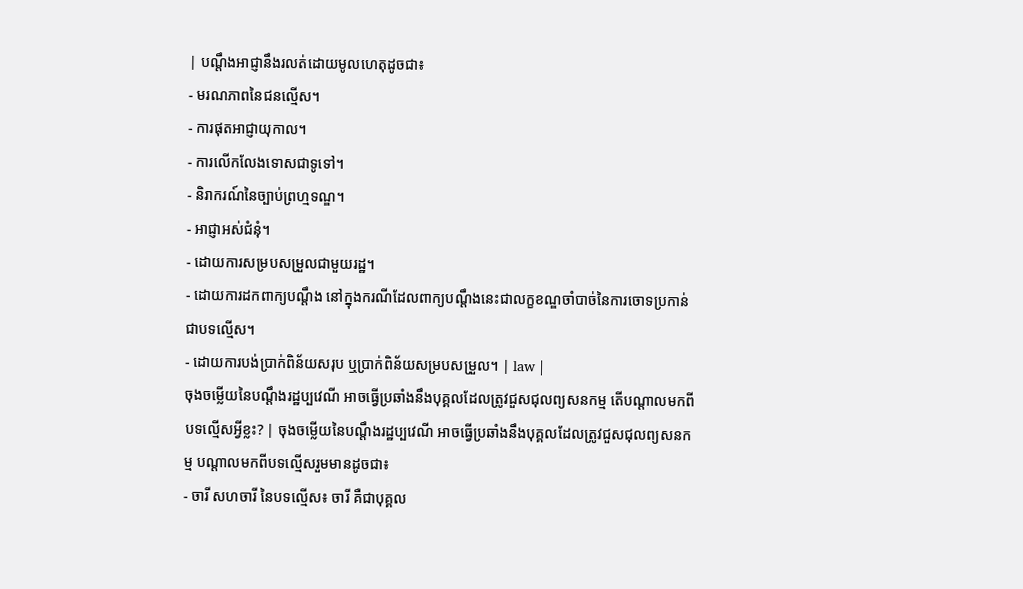| បណ្តឹងអាជ្ញានឹងរលត់ដោយមូលហេតុដូចជា៖
- មរណភាពនៃជនល្មើស។
- ការផុតអាជ្ញាយុកាល។
- ការលើកលែងទោសជាទូទៅ។
- និរាករណ៍នៃច្បាប់ព្រហ្មទណ្ឌ។
- អាជ្ញាអស់ជំនុំ។
- ដោយការសម្របសម្រួលជាមួយរដ្ឋ។
- ដោយការដកពាក្យបណ្តឹង នៅក្នុងករណីដែលពាក្យបណ្តឹងនេះជាលក្ខខណ្ឌចាំបាច់នៃការចោទប្រកាន់ជាបទល្មើស។
- ដោយការបង់ប្រាក់ពិន័យសរុប ឬប្រាក់ពិន័យសម្របសម្រួល។ | law |
ចុងចម្លើយនៃបណ្តឹងរដ្ឋប្បវេណី អាចធ្វើប្រឆាំងនឹងបុគ្គលដែលត្រូវជួសជុលព្យសនកម្ម តើបណ្តាលមកពីបទល្មើសអ្វីខ្លះ? | ចុងចម្លើយនៃបណ្តឹងរដ្ឋប្បវេណី អាចធ្វើប្រឆាំងនឹងបុគ្គលដែលត្រូវជួសជុលព្យសនកម្ម បណ្តាលមកពីបទល្មើសរួមមានដូចជា៖
- ចារី សហចារី នៃបទល្មើស៖ ចារី គឺជាបុគ្គល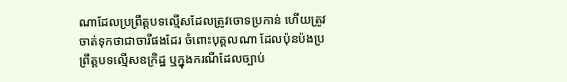ណាដែលប្រព្រឹត្តបទល្មើសដែលត្រូវចោទប្រកាន់ ហើយត្រូវចាត់ទុកថាជាចារីផងដែរ ចំពោះបុគ្គលណា ដែលប៉ុនប៉ងប្រព្រឹត្តបទល្មើសឧក្រិដ្ឋ ឬក្នុងករណីដែលច្បាប់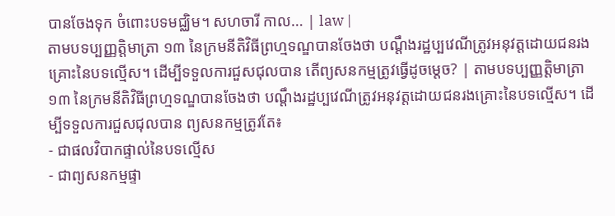បានចែងទុក ចំពោះបទមជ្ឈិម។ សហចារី កាល... | law |
តាមបទប្បញ្ញត្តិមាត្រា ១៣ នៃក្រមនីតិវិធីព្រហ្មទណ្ឌបានចែងថា បណ្តឹងរដ្ឋប្បវេណីត្រូវអនុវត្តដោយជនរងគ្រោះនៃបទល្មើស។ ដើម្បីទទួលការជួសជុលបាន តើព្យសនកម្មត្រូវធ្វើដូចម្តេច? | តាមបទប្បញ្ញត្តិមាត្រា ១៣ នៃក្រមនីតិវិធីព្រហ្មទណ្ឌបានចែងថា បណ្តឹងរដ្ឋប្បវេណីត្រូវអនុវត្តដោយជនរងគ្រោះនៃបទល្មើស។ ដើម្បីទទួលការជួសជុលបាន ព្យសនកម្មត្រូវតែ៖
- ជាផលវិបាកផ្ទាល់នៃបទល្មើស
- ជាព្យសនកម្មផ្ទា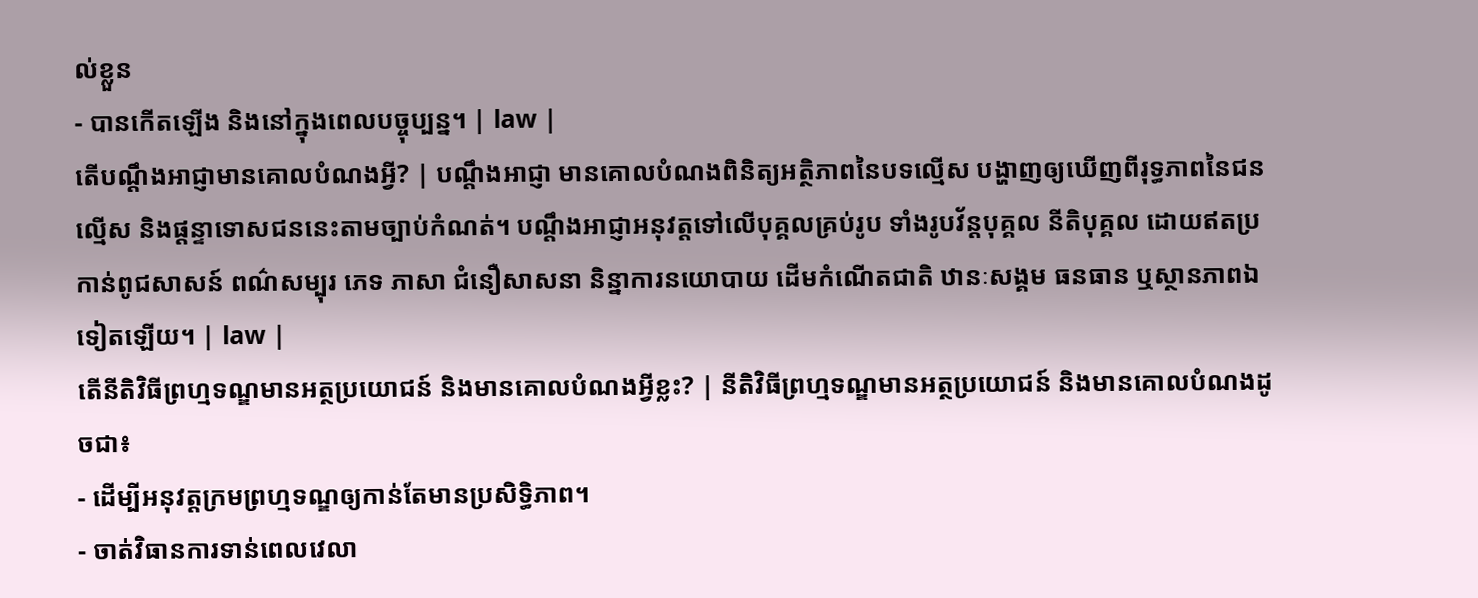ល់ខ្លួន
- បានកើតឡើង និងនៅក្នុងពេលបច្ចុប្បន្ន។ | law |
តើបណ្តឹងអាជ្ញាមានគោលបំណងអ្វី? | បណ្តឹងអាជ្ញា មានគោលបំណងពិនិត្យអត្ថិភាពនៃបទល្មើស បង្ហាញឲ្យឃើញពីរុទ្ធភាពនៃជនល្មើស និងផ្តន្ទាទោសជននេះតាមច្បាប់កំណត់។ បណ្តឹងអាជ្ញាអនុវត្តទៅលើបុគ្គលគ្រប់រូប ទាំងរូបវ័ន្តបុគ្គល នីតិបុគ្គល ដោយឥតប្រកាន់ពូជសាសន៍ ពណ៌សម្បុរ ភេទ ភាសា ជំនឿសាសនា និន្នាការនយោបាយ ដើមកំណើតជាតិ ឋានៈសង្គម ធនធាន ឬស្ថានភាពឯទៀតឡើយ។ | law |
តើនីតិវិធីព្រហ្មទណ្ឌមានអត្ថប្រយោជន៍ និងមានគោលបំណងអ្វីខ្លះ? | នីតិវិធីព្រហ្មទណ្ឌមានអត្ថប្រយោជន៍ និងមានគោលបំណងដូចជា៖
- ដើម្បីអនុវត្តក្រមព្រហ្មទណ្ឌឲ្យកាន់តែមានប្រសិទ្ធិភាព។
- ចាត់វិធានការទាន់ពេលវេលា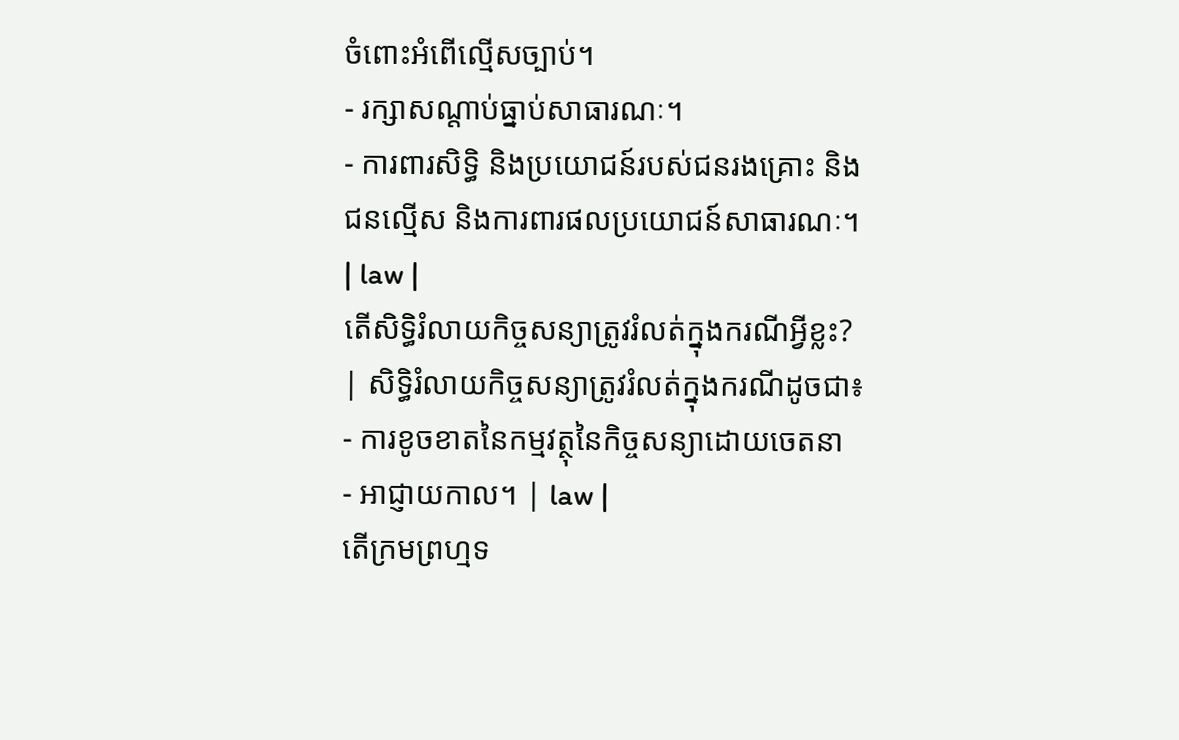ចំពោះអំពើល្មើសច្បាប់។
- រក្សាសណ្តាប់ធ្នាប់សាធារណៈ។
- ការពារសិទ្ធិ និងប្រយោជន៍របស់ជនរងគ្រោះ និងជនល្មើស និងការពារផលប្រយោជន៍សាធារណៈ។ | law |
តើសិទ្ធិរំលាយកិច្ចសន្យាត្រូវរំលត់ក្នុងករណីអ្វីខ្លះ? | សិទ្ធិរំលាយកិច្ចសន្យាត្រូវរំលត់ក្នុងករណីដូចជា៖
- ការខូចខាតនៃកម្មវត្ថុនៃកិច្ចសន្យាដោយចេតនា
- អាជ្ញាយកាល។ | law |
តើក្រមព្រហ្មទ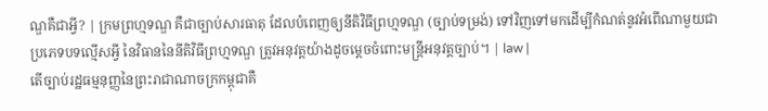ណ្ឌគឺជាអ្វី? | ក្រមព្រហ្មទណ្ឌ គឺជាច្បាប់សារធាតុ ដែលបំពេញឲ្យនីតិវិធីព្រហ្មទណ្ឌ (ច្បាប់ទម្រង់) ទៅវិញទៅមកដើម្បីកំណត់នូវអំពើណាមួយជាប្រភេទបទល្មើសអ្វី នៃវិធាននៃនីតិវិធីព្រហ្មទណ្ឌ ត្រូវអនុវត្តយ៉ាងដូចម្តេចចំពោះមន្រ្តីអនុវត្តច្បាប់។ | law |
តើច្បាប់រដ្ឋធម្មនុញ្ញនៃព្រះរាជាណាចក្រកម្ពុជាគឺ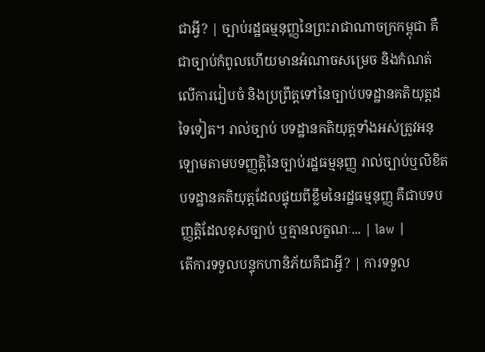ជាអ្វី? | ច្បាប់រដ្ឋធម្មនុញ្ញនៃព្រះរាជាណាចក្រកម្ពុជា គឺជាច្បាប់កំពូលហើយមានអំណាចសម្រេច និងកំណត់លើការរៀបចំ និងប្រព្រឹត្តទៅនៃច្បាប់បទដ្ឋានគតិយុត្តដទៃទៀត។ រាល់ច្បាប់ បទដ្ឋានគតិយុត្តទាំងអស់ត្រូវអនុឡោមតាមបទញ្ញត្តិនៃច្បាប់រដ្ឋធម្មនុញ្ញ រាល់ច្បាប់ឬលិខិតបទដ្ឋានគតិយុត្តដែលផ្ទុយពីខ្លឹមនៃរដ្ឋធម្មនុញ្ញ គឺជាបទបញ្ញត្តិដែលខុសច្បាប់ ឬគ្មានលក្ខណៈ... | law |
តើការទទួលបន្ទុកហានិភ័យគឺជាអ្វី? | ការទទួល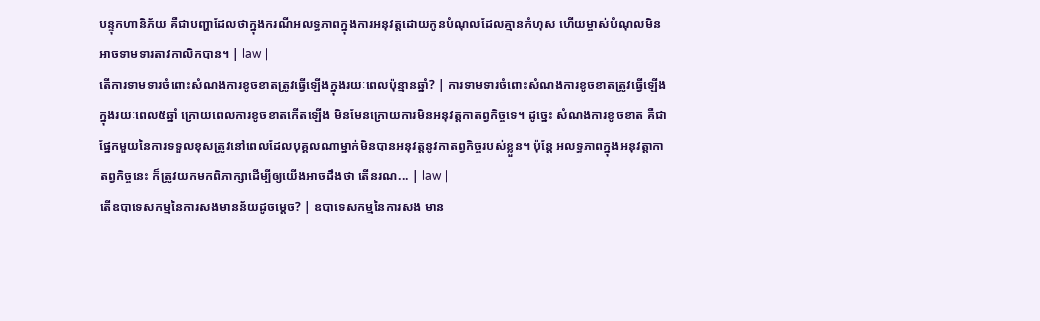បន្ទុកហានិភ័យ គឺជាបញ្ហាដែលថាក្នុងករណីអលទ្ធភាពក្នុងការអនុវត្តដោយកូនបំណុលដែលគ្មានកំហុស ហើយម្ចាស់បំណុលមិនអាចទាមទារតាវកាលិកបាន។ | law |
តើការទាមទារចំពោះសំណងការខូចខាតត្រូវធ្វើឡើងក្នុងរយៈពេលប៉ុន្មានឆ្នាំ? | ការទាមទារចំពោះសំណងការខូចខាតត្រូវធ្វើឡើងក្នុងរយៈពេល៥ឆ្នាំ ក្រោយពេលការខូចខាតកើតឡើង មិនមែនក្រោយការមិនអនុវត្តកាតព្វកិច្ចទេ។ ដូច្នេះ សំណងការខូចខាត គឺជាផ្នែកមួយនៃការទទួលខុសត្រូវនៅពេលដែលបុគ្គលណាម្នាក់មិនបានអនុវត្តនូវកាតព្វកិច្ចរបស់ខ្លួន។ ប៉ុន្តែ អលទ្ធភាពក្នុងអនុវត្តាកាតព្វកិច្ចនេះ ក៏ត្រូវយកមកពិភាក្សាដើម្បីឲ្យយើងអាចដឹងថា តើនរណ... | law |
តើឧបាទេសកម្មនៃការសងមានន័យដូចម្តេច? | ឧបាទេសកម្មនៃការសង មាន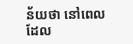ន័យថា នៅពេលដែល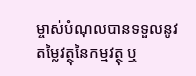ម្ចាស់បំណុលបានទទួលនូវតម្លៃវត្ថុនៃកម្មវត្ថុ ឬ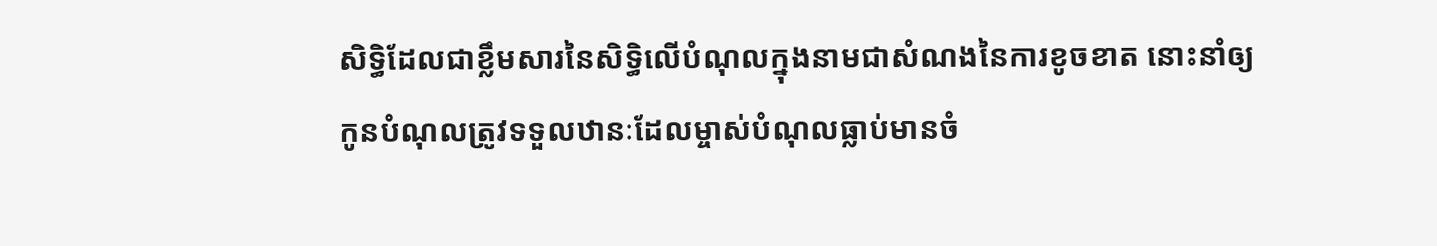សិទ្ធិដែលជាខ្លឹមសារនៃសិទ្ធិលើបំណុលក្នុងនាមជាសំណងនៃការខូចខាត នោះនាំឲ្យកូនបំណុលត្រូវទទួលឋានៈដែលម្ចាស់បំណុលធ្លាប់មានចំ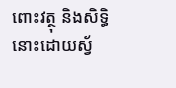ពោះវត្ថុ និងសិទ្ធិនោះដោយស្វ័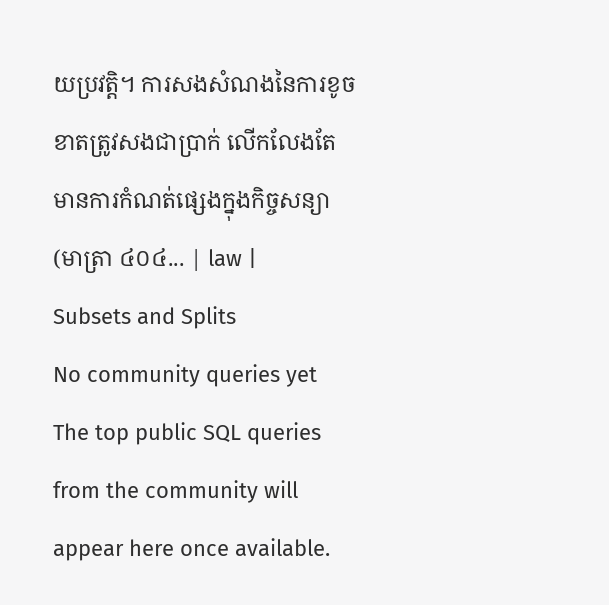យប្រវត្តិ។ ការសងសំណងនៃការខូចខាតត្រូវសងជាប្រាក់ លើកលែងតែមានការកំណត់ផ្សេងក្នុងកិច្ចសន្យា (មាត្រា ៤០៤... | law |
Subsets and Splits
No community queries yet
The top public SQL queries from the community will appear here once available.